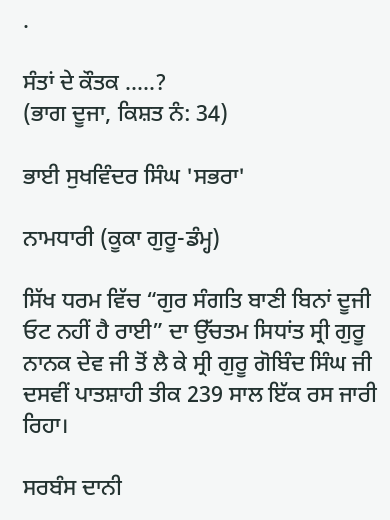.

ਸੰਤਾਂ ਦੇ ਕੌਤਕ .....?
(ਭਾਗ ਦੂਜਾ, ਕਿਸ਼ਤ ਨੰ: 34)

ਭਾਈ ਸੁਖਵਿੰਦਰ ਸਿੰਘ 'ਸਭਰਾ'

ਨਾਮਧਾਰੀ (ਕੂਕਾ ਗੁਰੂ-ਡੰਮ੍ਹ)

ਸਿੱਖ ਧਰਮ ਵਿੱਚ “ਗੁਰ ਸੰਗਤਿ ਬਾਣੀ ਬਿਨਾਂ ਦੂਜੀ ਓਟ ਨਹੀਂ ਹੈ ਰਾਈ” ਦਾ ਉੱਚਤਮ ਸਿਧਾਂਤ ਸ੍ਰੀ ਗੁਰੂ ਨਾਨਕ ਦੇਵ ਜੀ ਤੋਂ ਲੈ ਕੇ ਸ੍ਰੀ ਗੁਰੂ ਗੋਬਿੰਦ ਸਿੰਘ ਜੀ ਦਸਵੀਂ ਪਾਤਸ਼ਾਹੀ ਤੀਕ 239 ਸਾਲ ਇੱਕ ਰਸ ਜਾਰੀ ਰਿਹਾ।

ਸਰਬੰਸ ਦਾਨੀ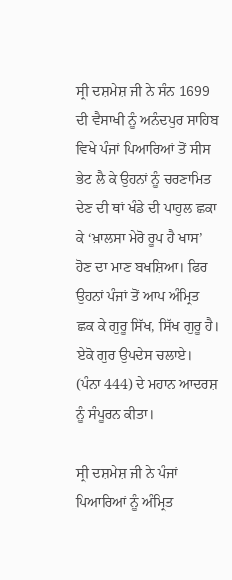ਸ੍ਰੀ ਦਸ਼ਮੇਸ਼ ਜੀ ਨੇ ਸੰਨ 1699 ਦੀ ਵੈਸਾਖੀ ਨੂੰ ਅਨੰਦਪੁਰ ਸਾਹਿਬ ਵਿਖੇ ਪੰਜਾਂ ਪਿਆਰਿਆਂ ਤੋਂ ਸੀਸ ਭੇਟ ਲੈ ਕੇ ਉਹਨਾਂ ਨੂੰ ਚਰਣਾਮਿਤ ਦੇਣ ਦੀ ਥਾਂ ਖੰਡੇ ਦੀ ਪਾਹੁਲ ਛਕਾ ਕੇ ‘ਖ਼ਾਲਸਾ ਮੇਰੋ ਰੂਪ ਹੈ ਖਾਸ’ ਹੋਣ ਦਾ ਮਾਣ ਬਖਸ਼ਿਆ। ਫਿਰ ਉਹਨਾਂ ਪੰਜਾਂ ਤੋਂ ਆਪ ਅੰਮ੍ਰਿਤ ਛਕ ਕੇ ਗੁਰੂ ਸਿੱਖ, ਸਿੱਖ ਗੁਰੂ ਹੈ। ਏਕੋ ਗੁਰ ਉਪਦੇਸ ਚਲਾਏ। (ਪੰਨਾ 444) ਦੇ ਮਹਾਨ ਆਦਰਸ਼ ਨੂੰ ਸੰਪੂਰਨ ਕੀਤਾ।

ਸ੍ਰੀ ਦਸ਼ਮੇਸ਼ ਜੀ ਨੇ ਪੰਜਾਂ ਪਿਆਰਿਆਂ ਨੂੰ ਅੰਮ੍ਰਿਤ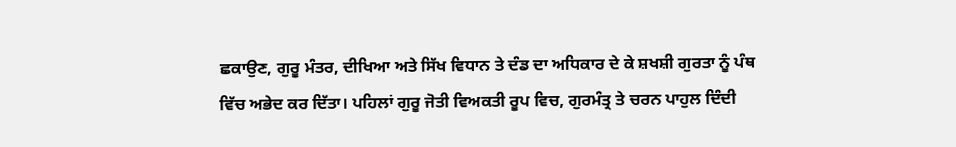ਛਕਾਉਣ, ਗੁਰੂ ਮੰਤਰ, ਦੀਖਿਆ ਅਤੇ ਸਿੱਖ ਵਿਧਾਨ ਤੇ ਦੰਡ ਦਾ ਅਧਿਕਾਰ ਦੇ ਕੇ ਸ਼ਖਸ਼ੀ ਗੁਰਤਾ ਨੂੰ ਪੰਥ ਵਿੱਚ ਅਭੇਦ ਕਰ ਦਿੱਤਾ। ਪਹਿਲਾਂ ਗੁਰੂ ਜੋਤੀ ਵਿਅਕਤੀ ਰੂਪ ਵਿਚ, ਗੁਰਮੰਤ੍ਰ ਤੇ ਚਰਨ ਪਾਹੁਲ ਦਿੰਦੀ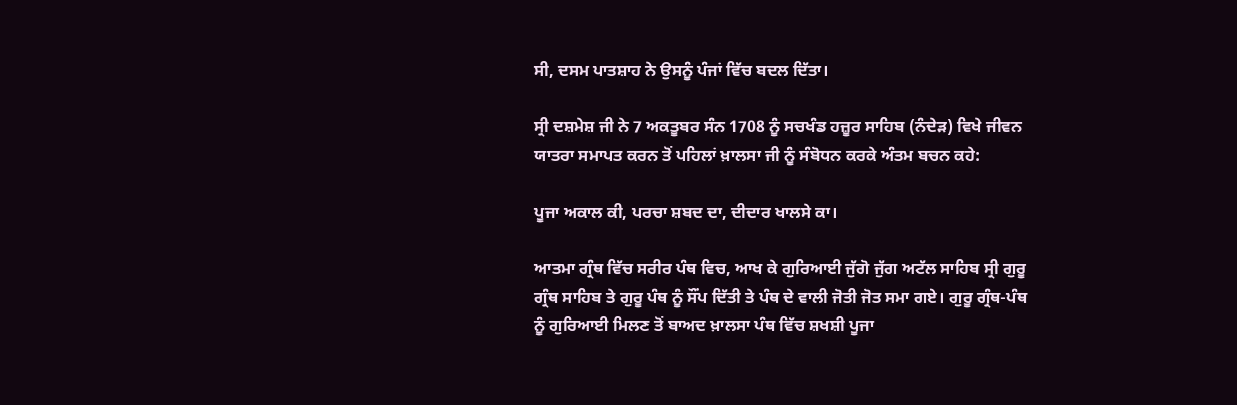ਸੀ, ਦਸਮ ਪਾਤਸ਼ਾਹ ਨੇ ਉਸਨੂੰ ਪੰਜਾਂ ਵਿੱਚ ਬਦਲ ਦਿੱਤਾ।

ਸ੍ਰੀ ਦਸ਼ਮੇਸ਼ ਜੀ ਨੇ 7 ਅਕਤੂਬਰ ਸੰਨ 1708 ਨੂੰ ਸਚਖੰਡ ਹਜ਼ੂਰ ਸਾਹਿਬ (ਨੰਦੇੜ) ਵਿਖੇ ਜੀਵਨ ਯਾਤਰਾ ਸਮਾਪਤ ਕਰਨ ਤੋਂ ਪਹਿਲਾਂ ਖ਼ਾਲਸਾ ਜੀ ਨੂੰ ਸੰਬੋਧਨ ਕਰਕੇ ਅੰਤਮ ਬਚਨ ਕਹੇ:

ਪੂਜਾ ਅਕਾਲ ਕੀ, ਪਰਚਾ ਸ਼ਬਦ ਦਾ, ਦੀਦਾਰ ਖਾਲਸੇ ਕਾ।

ਆਤਮਾ ਗ੍ਰੰਥ ਵਿੱਚ ਸਰੀਰ ਪੰਥ ਵਿਚ, ਆਖ ਕੇ ਗੁਰਿਆਈ ਜੁੱਗੋ ਜੁੱਗ ਅਟੱਲ ਸਾਹਿਬ ਸ੍ਰੀ ਗੁਰੂ ਗ੍ਰੰਥ ਸਾਹਿਬ ਤੇ ਗੁਰੂ ਪੰਥ ਨੂੰ ਸੌਂਪ ਦਿੱਤੀ ਤੇ ਪੰਥ ਦੇ ਵਾਲੀ ਜੋਤੀ ਜੋਤ ਸਮਾ ਗਏ। ਗੁਰੂ ਗ੍ਰੰਥ-ਪੰਥ ਨੂੰ ਗੁਰਿਆਈ ਮਿਲਣ ਤੋਂ ਬਾਅਦ ਖ਼ਾਲਸਾ ਪੰਥ ਵਿੱਚ ਸ਼ਖਸ਼ੀ ਪੂਜਾ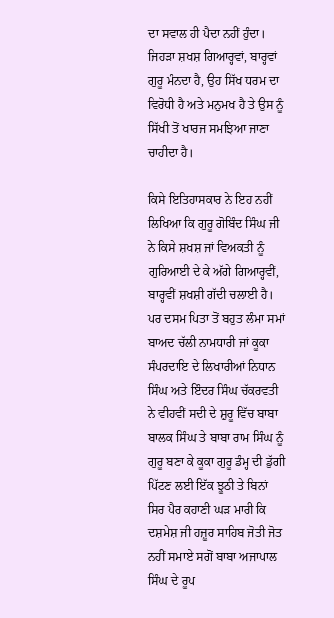ਦਾ ਸਵਾਲ ਹੀ ਪੈਦਾ ਨਹੀਂ ਹੁੰਦਾ। ਜਿਹੜਾ ਸ਼ਖਸ਼ ਗਿਆਰ੍ਹਵਾਂ, ਬਾਰ੍ਹਵਾਂ ਗੁਰੂ ਮੰਨਦਾ ਹੈ, ਉਹ ਸਿੱਖ ਧਰਮ ਦਾ ਵਿਰੋਧੀ ਹੈ ਅਤੇ ਮਨੁਮਖ ਹੈ ਤੇ ਉਸ ਨੂੰ ਸਿੱਖੀ ਤੋਂ ਖਾਰਜ ਸਮਝਿਆ ਜਾਣਾ ਚਾਹੀਦਾ ਹੈ।

ਕਿਸੇ ਇਤਿਹਾਸਕਾਰ ਨੇ ਇਹ ਨਹੀਂ ਲਿਖਿਆ ਕਿ ਗੁਰੂ ਗੋਬਿੰਦ ਸਿੰਘ ਜੀ ਨੇ ਕਿਸੇ ਸ਼ਖਸ਼ ਜਾਂ ਵਿਅਕਤੀ ਨੂੰ ਗੁਰਿਆਈ ਦੇ ਕੇ ਅੱਗੇ ਗਿਆਰ੍ਹਵੀਂ, ਬਾਰ੍ਹਵੀਂ ਸ਼ਖਸ਼ੀ ਗੱਦੀ ਚਲਾਈ ਹੈ। ਪਰ ਦਸਮ ਪਿਤਾ ਤੋਂ ਬਹੁਤ ਲੰਮਾ ਸਮਾਂ ਬਾਅਦ ਚੱਲੀ ਨਾਮਧਾਰੀ ਜਾਂ ਕੂਕਾ ਸੰਪਰਦਾਇ ਦੇ ਲਿਖਾਰੀਆਂ ਨਿਧਾਨ ਸਿੰਘ ਅਤੇ ਇੰਦਰ ਸਿੰਘ ਚੱਕਰਵਤੀ ਨੇ ਵੀਹਵੀਂ ਸਦੀ ਦੇ ਸ਼ੁਰੂ ਵਿੱਚ ਬਾਬਾ ਬਾਲਕ ਸਿੰਘ ਤੇ ਬਾਬਾ ਰਾਮ ਸਿੰਘ ਨੂੰ ਗੁਰੂ ਬਣਾ ਕੇ ਕੂਕਾ ਗੁਰੂ ਡੰਮ੍ਹ ਦੀ ਡੁੱਗੀ ਪਿੱਟਣ ਲਈ ਇੱਕ ਝੂਠੀ ਤੇ ਬਿਨਾਂ ਸਿਰ ਪੈਰ ਕਹਾਣੀ ਘੜ ਮਾਰੀ ਕਿ ਦਸ਼ਮੇਸ਼ ਜੀ ਹਜ਼ੂਰ ਸਾਹਿਬ ਜੋਤੀ ਜੋਤ ਨਹੀਂ ਸਮਾਏ ਸਗੋਂ ਬਾਬਾ ਅਜਾਪਾਲ ਸਿੰਘ ਦੇ ਰੂਪ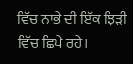ਵਿੱਚ ਨਾਭੇ ਦੀ ਇੱਕ ਝਿੜੀ ਵਿੱਚ ਛਿਪੇ ਰਹੇ।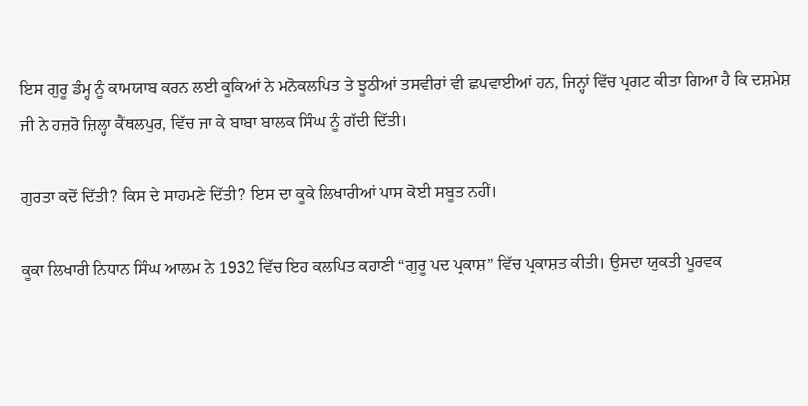ਇਸ ਗੁਰੂ ਡੰਮ੍ਹ ਨੂੰ ਕਾਮਯਾਬ ਕਰਨ ਲਈ ਕੂਕਿਆਂ ਨੇ ਮਨੋਕਲਪਿਤ ਤੇ ਝੂਠੀਆਂ ਤਸਵੀਰਾਂ ਵੀ ਛਪਵਾਈਆਂ ਹਨ, ਜਿਨ੍ਹਾਂ ਵਿੱਚ ਪ੍ਰਗਟ ਕੀਤਾ ਗਿਆ ਹੈ ਕਿ ਦਸ਼ਮੇਸ਼ ਜੀ ਨੇ ਹਜ਼ਰੋ ਜ਼ਿਲ੍ਹਾ ਕੈਂਥਲਪੁਰ, ਵਿੱਚ ਜਾ ਕੇ ਬਾਬਾ ਬਾਲਕ ਸਿੰਘ ਨੂੰ ਗੱਦੀ ਦਿੱਤੀ।

ਗੁਰਤਾ ਕਦੋਂ ਦਿੱਤੀ? ਕਿਸ ਦੇ ਸਾਹਮਣੇ ਦਿੱਤੀ? ਇਸ ਦਾ ਕੂਕੇ ਲਿਖਾਰੀਆਂ ਪਾਸ ਕੋਈ ਸਬੂਤ ਨਹੀਂ।

ਕੂਕਾ ਲਿਖਾਰੀ ਨਿਧਾਨ ਸਿੰਘ ਆਲਮ ਨੇ 1932 ਵਿੱਚ ਇਹ ਕਲਪਿਤ ਕਹਾਣੀ “ਗੁਰੂ ਪਦ ਪ੍ਰਕਾਸ਼” ਵਿੱਚ ਪ੍ਰਕਾਸ਼ਤ ਕੀਤੀ। ਉਸਦਾ ਯੁਕਤੀ ਪੂਰਵਕ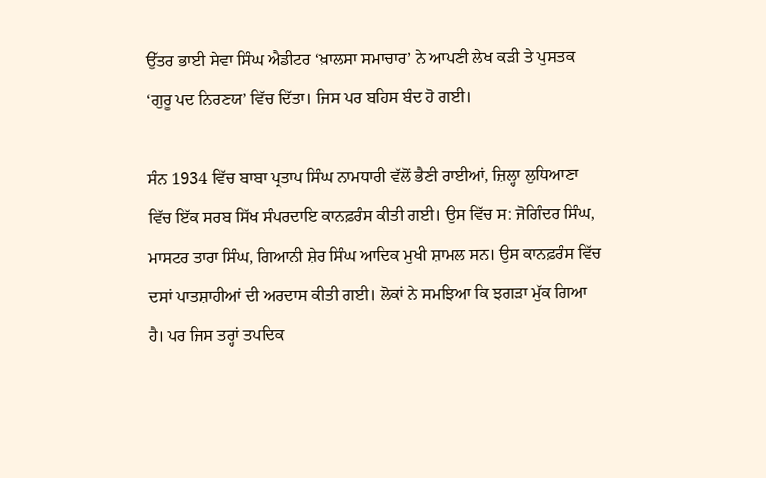ਉੱਤਰ ਭਾਈ ਸੇਵਾ ਸਿੰਘ ਐਡੀਟਰ ‘ਖ਼ਾਲਸਾ ਸਮਾਚਾਰ’ ਨੇ ਆਪਣੀ ਲੇਖ ਕੜੀ ਤੇ ਪੁਸਤਕ ‘ਗੁਰੂ ਪਦ ਨਿਰਣਯ’ ਵਿੱਚ ਦਿੱਤਾ। ਜਿਸ ਪਰ ਬਹਿਸ ਬੰਦ ਹੋ ਗਈ।

ਸੰਨ 1934 ਵਿੱਚ ਬਾਬਾ ਪ੍ਰਤਾਪ ਸਿੰਘ ਨਾਮਧਾਰੀ ਵੱਲੋਂ ਭੈਣੀ ਰਾਈਆਂ, ਜ਼ਿਲ੍ਹਾ ਲੁਧਿਆਣਾ ਵਿੱਚ ਇੱਕ ਸਰਬ ਸਿੱਖ ਸੰਪਰਦਾਇ ਕਾਨਫ਼ਰੰਸ ਕੀਤੀ ਗਈ। ਉਸ ਵਿੱਚ ਸ: ਜੋਗਿੰਦਰ ਸਿੰਘ, ਮਾਸਟਰ ਤਾਰਾ ਸਿੰਘ, ਗਿਆਨੀ ਸ਼ੇਰ ਸਿੰਘ ਆਦਿਕ ਮੁਖੀ ਸ਼ਾਮਲ ਸਨ। ਉਸ ਕਾਨਫ਼ਰੰਸ ਵਿੱਚ ਦਸਾਂ ਪਾਤਸ਼ਾਹੀਆਂ ਦੀ ਅਰਦਾਸ ਕੀਤੀ ਗਈ। ਲੋਕਾਂ ਨੇ ਸਮਝਿਆ ਕਿ ਝਗੜਾ ਮੁੱਕ ਗਿਆ ਹੈ। ਪਰ ਜਿਸ ਤਰ੍ਹਾਂ ਤਪਦਿਕ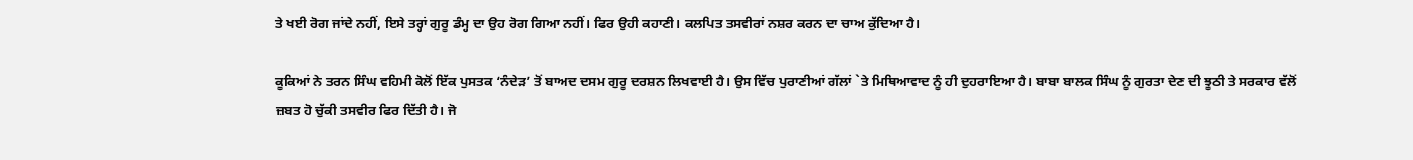ਤੇ ਖਈ ਰੋਗ ਜਾਂਦੇ ਨਹੀਂ, ਇਸੇ ਤਰ੍ਹਾਂ ਗੁਰੂ ਡੰਮ੍ਹ ਦਾ ਉਹ ਰੋਗ ਗਿਆ ਨਹੀਂ। ਫਿਰ ਉਹੀ ਕਹਾਣੀ। ਕਲਪਿਤ ਤਸਵੀਰਾਂ ਨਸ਼ਰ ਕਰਨ ਦਾ ਚਾਅ ਕੁੱਦਿਆ ਹੈ।

ਕੂਕਿਆਂ ਨੇ ਤਰਨ ਸਿੰਘ ਵਹਿਮੀ ਕੋਲੋਂ ਇੱਕ ਪੁਸਤਕ ‘ਨੰਦੇੜ’ ਤੋਂ ਬਾਅਦ ਦਸਮ ਗੁਰੂ ਦਰਸ਼ਨ ਲਿਖਵਾਈ ਹੈ। ਉਸ ਵਿੱਚ ਪੁਰਾਣੀਆਂ ਗੱਲਾਂ `ਤੇ ਮਿਥਿਆਵਾਦ ਨੂੰ ਹੀ ਦੁਹਰਾਇਆ ਹੈ। ਬਾਬਾ ਬਾਲਕ ਸਿੰਘ ਨੂੰ ਗੁਰਤਾ ਦੇਣ ਦੀ ਝੂਠੀ ਤੇ ਸਰਕਾਰ ਵੱਲੋਂ ਜ਼ਬਤ ਹੋ ਚੁੱਕੀ ਤਸਵੀਰ ਫਿਰ ਦਿੱਤੀ ਹੈ। ਜੋ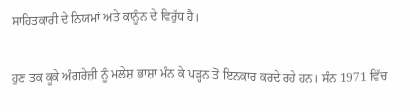ਸਾਹਿਤਕਾਰੀ ਦੇ ਨਿਯਮਾਂ ਅਤੇ ਕਾਨੂੰਨ ਦੇ ਵਿਰੁੱਧ ਹੈ।

ਹੁਣ ਤਕ ਕੂਕੇ ਅੰਗਰੇਜ਼ੀ ਨੂੰ ਮਲੇਸ਼ ਭਾਸ਼ਾ ਮੰਨ ਕੇ ਪੜ੍ਹਨ ਤੋਂ ਇਨਕਾਰ ਕਰਦੇ ਰਹੇ ਹਨ। ਸੰਨ 1971 ਵਿੱਚ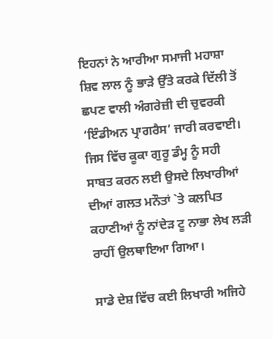ਇਹਨਾਂ ਨੇ ਆਰੀਆ ਸਮਾਜੀ ਮਹਾਸ਼ਾ ਸ਼ਿਵ ਲਾਲ ਨੂੰ ਭਾੜੇ ਉੱਤੇ ਕਰਕੇ ਦਿੱਲੀ ਤੋਂ ਛਪਣ ਵਾਲੀ ਅੰਗਰੇਜ਼ੀ ਦੀ ਚੁਵਰਕੀ ‘ਇੰਡੀਅਨ ਪ੍ਰਾਗਰੈਸ’ ਜਾਰੀ ਕਰਵਾਈ। ਜਿਸ ਵਿੱਚ ਕੂਕਾ ਗੁਰੂ ਡੰਮ੍ਹ ਨੂੰ ਸਹੀ ਸਾਬਤ ਕਰਨ ਲਈ ਉਸਦੇ ਲਿਖਾਰੀਆਂ ਦੀਆਂ ਗਲਤ ਮਨੌਤਾਂ `ਤੇ ਕਲਪਿਤ ਕਹਾਣੀਆਂ ਨੂੰ ਨਾਂਦੇੜ ਟੂ ਨਾਭਾ ਲੇਖ ਲੜੀ ਰਾਹੀਂ ਉਲਥਾਇਆ ਗਿਆ।

ਸਾਡੇ ਦੇਸ਼ ਵਿੱਚ ਕਈ ਲਿਖਾਰੀ ਅਜਿਹੇ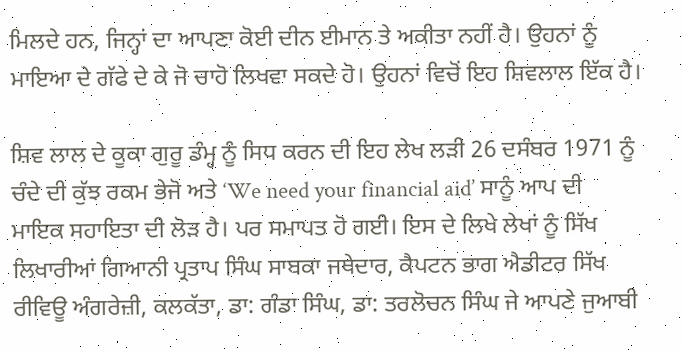ਮਿਲਦੇ ਹਨ, ਜਿਨ੍ਹਾਂ ਦਾ ਆਪਣਾ ਕੋਈ ਦੀਨ ਈਮਾਨ ਤੇ ਅਕੀਤਾ ਨਹੀਂ ਹੈ। ਉਹਨਾਂ ਨੂੰ ਮਾਇਆ ਦੇ ਗੱਫੇ ਦੇ ਕੇ ਜੋ ਚਾਹੋ ਲਿਖਵਾ ਸਕਦੇ ਹੋ। ਉਹਨਾਂ ਵਿਚੋਂ ਇਹ ਸ਼ਿਵਲਾਲ ਇੱਕ ਹੈ।

ਸ਼ਿਵ ਲਾਲ ਦੇ ਕੂਕਾ ਗੁਰੂ ਡੰਮ੍ਹ ਨੂੰ ਸਿਧ ਕਰਨ ਦੀ ਇਹ ਲੇਖ ਲੜੀ 26 ਦਸੰਬਰ 1971 ਨੂੰ ਚੰਦੇ ਦੀ ਕੁੱਝ ਰਕਮ ਭੇਜੋ ਅਤੇ ‘We need your financial aid’ ਸਾਨੂੰ ਆਪ ਦੀ ਮਾਇਕ ਸਹਾਇਤਾ ਦੀ ਲੋੜ ਹੈ। ਪਰ ਸਮਾਪਤ ਹੋ ਗਈ। ਇਸ ਦੇ ਲਿਖੇ ਲੇਖਾਂ ਨੂੰ ਸਿੱਖ ਲਿਖਾਰੀਆਂ ਗਿਆਨੀ ਪ੍ਰਤਾਪ ਸਿੰਘ ਸਾਬਕਾ ਜਥੇਦਾਰ, ਕੈਪਟਨ ਭਾਗ ਐਡੀਟਰ ਸਿੱਖ ਰੀਵਿਊ ਅੰਗਰੇਜ਼ੀ, ਕਲਕੱਤਾ, ਡਾ: ਗੰਡਾ ਸਿੰਘ, ਡਾ: ਤਰਲੋਚਨ ਸਿੰਘ ਜੇ ਆਪਣੇ ਜੁਆਬੀ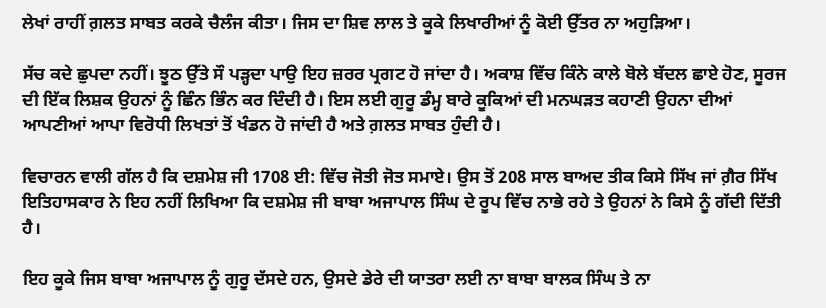ਲੇਖਾਂ ਰਾਹੀਂ ਗ਼ਲਤ ਸਾਬਤ ਕਰਕੇ ਚੈਲੰਜ ਕੀਤਾ। ਜਿਸ ਦਾ ਸ਼ਿਵ ਲਾਲ ਤੇ ਕੂਕੇ ਲਿਖਾਰੀਆਂ ਨੂੰ ਕੋਈ ਉੱਤਰ ਨਾ ਅਹੁੜਿਆ।

ਸੱਚ ਕਦੇ ਛੁਪਦਾ ਨਹੀਂ। ਝੂਠ ਉੱਤੇ ਸੌ ਪੜ੍ਹਦਾ ਪਾਉ ਇਹ ਜ਼ਰਰ ਪ੍ਰਗਟ ਹੋ ਜਾਂਦਾ ਹੈ। ਅਕਾਸ਼ ਵਿੱਚ ਕਿੰਨੇ ਕਾਲੇ ਬੋਲੇ ਬੱਦਲ ਛਾਏ ਹੋਣ, ਸੂਰਜ ਦੀ ਇੱਕ ਲਿਸ਼ਕ ਉਹਨਾਂ ਨੂੰ ਛਿੰਨ ਭਿੰਨ ਕਰ ਦਿੰਦੀ ਹੈ। ਇਸ ਲਈ ਗੁਰੂ ਡੰਮ੍ਹ ਬਾਰੇ ਕੂਕਿਆਂ ਦੀ ਮਨਘੜਤ ਕਹਾਣੀ ਉਹਨਾ ਦੀਆਂ ਆਪਣੀਆਂ ਆਪਾ ਵਿਰੋਧੀ ਲਿਖਤਾਂ ਤੋਂ ਖੰਡਨ ਹੋ ਜਾਂਦੀ ਹੈ ਅਤੇ ਗ਼ਲਤ ਸਾਬਤ ਹੁੰਦੀ ਹੈ।

ਵਿਚਾਰਨ ਵਾਲੀ ਗੱਲ ਹੈ ਕਿ ਦਸ਼ਮੇਸ਼ ਜੀ 1708 ਈ: ਵਿੱਚ ਜੋਤੀ ਜੋਤ ਸਮਾਏ। ਉਸ ਤੋਂ 208 ਸਾਲ ਬਾਅਦ ਤੀਕ ਕਿਸੇ ਸਿੱਖ ਜਾਂ ਗ਼ੈਰ ਸਿੱਖ ਇਤਿਹਾਸਕਾਰ ਨੇ ਇਹ ਨਹੀਂ ਲਿਖਿਆ ਕਿ ਦਸ਼ਮੇਸ਼ ਜੀ ਬਾਬਾ ਅਜਾਪਾਲ ਸਿੰਘ ਦੇ ਰੂਪ ਵਿੱਚ ਨਾਭੇ ਰਹੇ ਤੇ ਉਹਨਾਂ ਨੇ ਕਿਸੇ ਨੂੰ ਗੱਦੀ ਦਿੱਤੀ ਹੈ।

ਇਹ ਕੂਕੇ ਜਿਸ ਬਾਬਾ ਅਜਾਪਾਲ ਨੂੰ ਗੁਰੂ ਦੱਸਦੇ ਹਨ, ਉਸਦੇ ਡੇਰੇ ਦੀ ਯਾਤਰਾ ਲਈ ਨਾ ਬਾਬਾ ਬਾਲਕ ਸਿੰਘ ਤੇ ਨਾ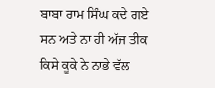ਬਾਬਾ ਰਾਮ ਸਿੰਘ ਕਦੇ ਗਏ ਸਨ ਅਤੇ ਨਾ ਹੀ ਅੱਜ ਤੀਕ ਕਿਸੇ ਕੂਕੇ ਨੇ ਨਾਭੇ ਵੱਲ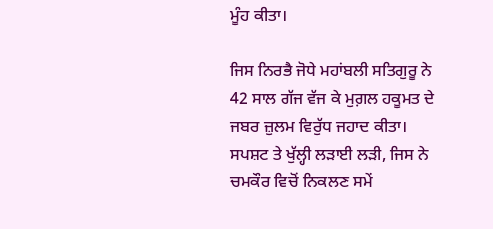ਮੂੰਹ ਕੀਤਾ।

ਜਿਸ ਨਿਰਭੈ ਜੋਧੇ ਮਹਾਂਬਲੀ ਸਤਿਗੁਰੂ ਨੇ 42 ਸਾਲ ਗੱਜ ਵੱਜ ਕੇ ਮੁਗ਼ਲ ਹਕੂਮਤ ਦੇ ਜਬਰ ਜ਼ੁਲਮ ਵਿਰੁੱਧ ਜਹਾਦ ਕੀਤਾ। ਸਪਸ਼ਟ ਤੇ ਖੁੱਲ੍ਹੀ ਲੜਾਈ ਲੜੀ, ਜਿਸ ਨੇ ਚਮਕੌਰ ਵਿਚੋਂ ਨਿਕਲਣ ਸਮੇਂ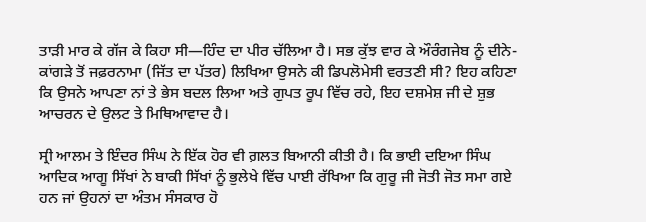ਤਾੜੀ ਮਾਰ ਕੇ ਗੱਜ ਕੇ ਕਿਹਾ ਸੀ—ਹਿੰਦ ਦਾ ਪੀਰ ਚੱਲਿਆ ਹੈ। ਸਭ ਕੁੱਝ ਵਾਰ ਕੇ ਔਰੰਗਜੇਬ ਨੂੰ ਦੀਨੇ-ਕਾਂਗੜੇ ਤੋਂ ਜਫ਼ਰਨਾਮਾ (ਜਿੱਤ ਦਾ ਪੱਤਰ) ਲਿਖਿਆ ਉਸਨੇ ਕੀ ਡਿਪਲੋਮੇਸੀ ਵਰਤਣੀ ਸੀ? ਇਹ ਕਹਿਣਾ ਕਿ ਉਸਨੇ ਆਪਣਾ ਨਾਂ ਤੇ ਭੇਸ ਬਦਲ ਲਿਆ ਅਤੇ ਗੁਪਤ ਰੂਪ ਵਿੱਚ ਰਹੇ, ਇਹ ਦਸ਼ਮੇਸ਼ ਜੀ ਦੇ ਸ਼ੁਭ ਆਚਰਨ ਦੇ ਉਲਟ ਤੇ ਮਿਥਿਆਵਾਦ ਹੈ।

ਸ੍ਰੀ ਆਲਮ ਤੇ ਇੰਦਰ ਸਿੰਘ ਨੇ ਇੱਕ ਹੋਰ ਵੀ ਗ਼ਲਤ ਬਿਆਨੀ ਕੀਤੀ ਹੈ। ਕਿ ਭਾਈ ਦਇਆ ਸਿੰਘ ਆਦਿਕ ਆਗੂ ਸਿੱਖਾਂ ਨੇ ਬਾਕੀ ਸਿੱਖਾਂ ਨੂੰ ਭੁਲੇਖੇ ਵਿੱਚ ਪਾਈ ਰੱਖਿਆ ਕਿ ਗੁਰੂ ਜੀ ਜੋਤੀ ਜੋਤ ਸਮਾ ਗਏ ਹਨ ਜਾਂ ਉਹਨਾਂ ਦਾ ਅੰਤਮ ਸੰਸਕਾਰ ਹੋ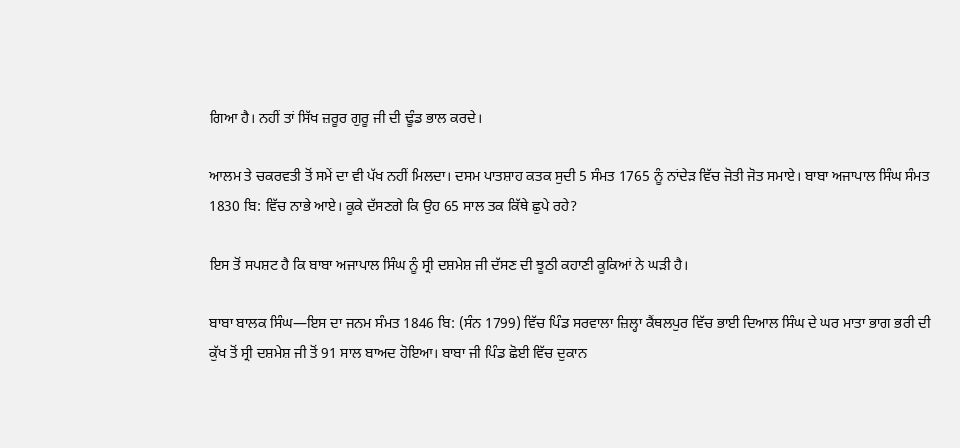ਗਿਆ ਹੈ। ਨਹੀਂ ਤਾਂ ਸਿੱਖ ਜ਼ਰੂਰ ਗੁਰੂ ਜੀ ਦੀ ਢੂੰਡ ਭਾਲ ਕਰਦੇ।

ਆਲਮ ਤੇ ਚਕਰਵਤੀ ਤੋਂ ਸਮੇਂ ਦਾ ਵੀ ਪੱਖ ਨਹੀਂ ਮਿਲਦਾ। ਦਸਮ ਪਾਤਸ਼ਾਹ ਕਤਕ ਸੁਦੀ 5 ਸੰਮਤ 1765 ਨੂੰ ਨਾਂਦੇੜ ਵਿੱਚ ਜੋਤੀ ਜੋਤ ਸਮਾਏ। ਬਾਬਾ ਅਜਾਪਾਲ ਸਿੰਘ ਸੰਮਤ 1830 ਬਿ: ਵਿੱਚ ਨਾਭੇ ਆਏ। ਕੂਕੇ ਦੱਸਣਗੇ ਕਿ ਉਹ 65 ਸਾਲ ਤਕ ਕਿੱਥੇ ਛੁਪੇ ਰਹੇ?

ਇਸ ਤੋਂ ਸਪਸ਼ਟ ਹੈ ਕਿ ਬਾਬਾ ਅਜਾਪਾਲ ਸਿੰਘ ਨੂੰ ਸ੍ਰੀ ਦਸ਼ਮੇਸ਼ ਜੀ ਦੱਸਣ ਦੀ ਝੂਠੀ ਕਹਾਣੀ ਕੂਕਿਆਂ ਨੇ ਘੜੀ ਹੈ।

ਬਾਬਾ ਬਾਲਕ ਸਿੰਘ—ਇਸ ਦਾ ਜਨਮ ਸੰਮਤ 1846 ਬਿ: (ਸੰਨ 1799) ਵਿੱਚ ਪਿੰਡ ਸਰਵਾਲਾ ਜ਼ਿਲ੍ਹਾ ਕੈਂਥਲਪੁਰ ਵਿੱਚ ਭਾਈ ਦਿਆਲ ਸਿੰਘ ਦੇ ਘਰ ਮਾਤਾ ਭਾਗ ਭਰੀ ਦੀ ਕੁੱਖ ਤੋਂ ਸ੍ਰੀ ਦਸ਼ਮੇਸ਼ ਜੀ ਤੋਂ 91 ਸਾਲ ਬਾਅਦ ਹੋਇਆ। ਬਾਬਾ ਜੀ ਪਿੰਡ ਛੋਈ ਵਿੱਚ ਦੁਕਾਨ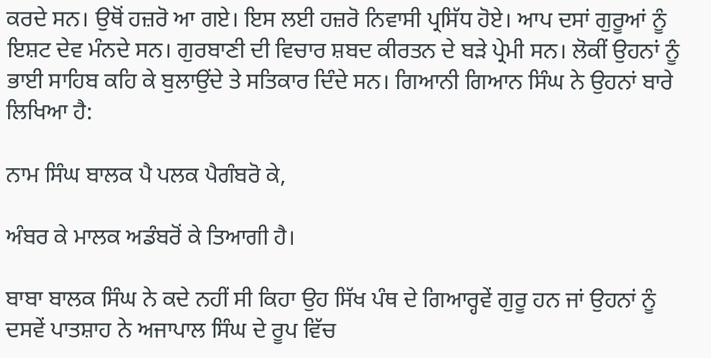ਕਰਦੇ ਸਨ। ਉਥੋਂ ਹਜ਼ਰੋ ਆ ਗਏ। ਇਸ ਲਈ ਹਜ਼ਰੋ ਨਿਵਾਸੀ ਪ੍ਰਸਿੱਧ ਹੋਏ। ਆਪ ਦਸਾਂ ਗੁਰੂਆਂ ਨੂੰ ਇਸ਼ਟ ਦੇਵ ਮੰਨਦੇ ਸਨ। ਗੁਰਬਾਣੀ ਦੀ ਵਿਚਾਰ ਸ਼ਬਦ ਕੀਰਤਨ ਦੇ ਬੜੇ ਪ੍ਰੇਮੀ ਸਨ। ਲੋਕੀਂ ਉਹਨਾਂ ਨੂੰ ਭਾਈ ਸਾਹਿਬ ਕਹਿ ਕੇ ਬੁਲਾਉਂਦੇ ਤੇ ਸਤਿਕਾਰ ਦਿੰਦੇ ਸਨ। ਗਿਆਨੀ ਗਿਆਨ ਸਿੰਘ ਨੇ ਉਹਨਾਂ ਬਾਰੇ ਲਿਖਿਆ ਹੈ:

ਨਾਮ ਸਿੰਘ ਬਾਲਕ ਪੈ ਪਲਕ ਪੈਗੰਬਰੋ ਕੇ,

ਅੰਬਰ ਕੇ ਮਾਲਕ ਅਡੰਬਰੋਂ ਕੇ ਤਿਆਗੀ ਹੈ।

ਬਾਬਾ ਬਾਲਕ ਸਿੰਘ ਨੇ ਕਦੇ ਨਹੀਂ ਸੀ ਕਿਹਾ ਉਹ ਸਿੱਖ ਪੰਥ ਦੇ ਗਿਆਰ੍ਹਵੇਂ ਗੁਰੂ ਹਨ ਜਾਂ ਉਹਨਾਂ ਨੂੰ ਦਸਵੇਂ ਪਾਤਸ਼ਾਹ ਨੇ ਅਜਾਪਾਲ ਸਿੰਘ ਦੇ ਰੂਪ ਵਿੱਚ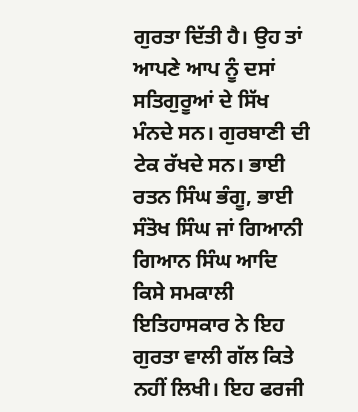ਗੁਰਤਾ ਦਿੱਤੀ ਹੈ। ਉਹ ਤਾਂ ਆਪਣੇ ਆਪ ਨੂੰ ਦਸਾਂ ਸਤਿਗੁਰੂਆਂ ਦੇ ਸਿੱਖ ਮੰਨਦੇ ਸਨ। ਗੁਰਬਾਣੀ ਦੀ ਟੇਕ ਰੱਖਦੇ ਸਨ। ਭਾਈ ਰਤਨ ਸਿੰਘ ਭੰਗੂ, ਭਾਈ ਸੰਤੋਖ ਸਿੰਘ ਜਾਂ ਗਿਆਨੀ ਗਿਆਨ ਸਿੰਘ ਆਦਿ ਕਿਸੇ ਸਮਕਾਲੀ ਇਤਿਹਾਸਕਾਰ ਨੇ ਇਹ ਗੁਰਤਾ ਵਾਲੀ ਗੱਲ ਕਿਤੇ ਨਹੀਂ ਲਿਖੀ। ਇਹ ਫਰਜੀ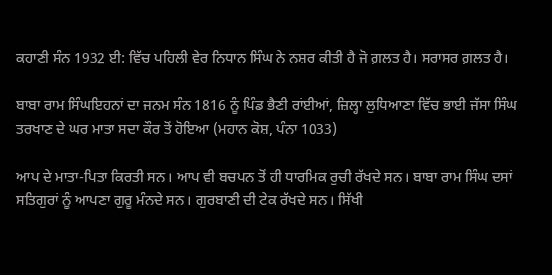ਕਹਾਣੀ ਸੰਨ 1932 ਈ: ਵਿੱਚ ਪਹਿਲੀ ਵੇਰ ਨਿਧਾਨ ਸਿੰਘ ਨੇ ਨਸ਼ਰ ਕੀਤੀ ਹੈ ਜੋ ਗ਼ਲਤ ਹੈ। ਸਰਾਸਰ ਗ਼ਲਤ ਹੈ।

ਬਾਬਾ ਰਾਮ ਸਿੰਘਇਹਨਾਂ ਦਾ ਜਨਮ ਸੰਨ 1816 ਨੂੰ ਪਿੰਡ ਭੈਣੀ ਰਾਂਈਆਂ, ਜ਼ਿਲ੍ਹਾ ਲੁਧਿਆਣਾ ਵਿੱਚ ਭਾਈ ਜੱਸਾ ਸਿੰਘ ਤਰਖਾਣ ਦੇ ਘਰ ਮਾਤਾ ਸਦਾ ਕੌਰ ਤੋਂ ਹੋਇਆ (ਮਹਾਨ ਕੋਸ਼, ਪੰਨਾ 1033)

ਆਪ ਦੇ ਮਾਤਾ-ਪਿਤਾ ਕਿਰਤੀ ਸਨ। ਆਪ ਵੀ ਬਚਪਨ ਤੋਂ ਹੀ ਧਾਰਮਿਕ ਰੁਚੀ ਰੱਖਦੇ ਸਨ। ਬਾਬਾ ਰਾਮ ਸਿੰਘ ਦਸਾਂ ਸਤਿਗੁਰਾਂ ਨੂੰ ਆਪਣਾ ਗੁਰੂ ਮੰਨਦੇ ਸਨ। ਗੁਰਬਾਣੀ ਦੀ ਟੇਕ ਰੱਖਦੇ ਸਨ। ਸਿੱਖੀ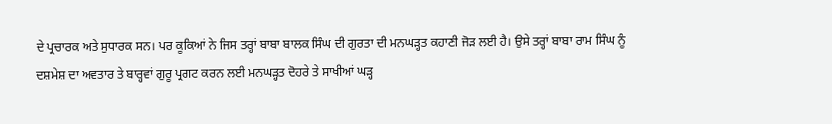ਦੇ ਪ੍ਰਚਾਰਕ ਅਤੇ ਸੁਧਾਰਕ ਸਨ। ਪਰ ਕੂਕਿਆਂ ਨੇ ਜਿਸ ਤਰ੍ਹਾਂ ਬਾਬਾ ਬਾਲਕ ਸਿੰਘ ਦੀ ਗੁਰਤਾ ਦੀ ਮਨਘੜ੍ਹਤ ਕਹਾਣੀ ਜੋੜ ਲਈ ਹੈ। ਉਸੇ ਤਰ੍ਹਾਂ ਬਾਬਾ ਰਾਮ ਸਿੰਘ ਨੂੰ ਦਸ਼ਮੇਸ਼ ਦਾ ਅਵਤਾਰ ਤੇ ਬਾਰ੍ਹਵਾਂ ਗੁਰੂ ਪ੍ਰਗਟ ਕਰਨ ਲਈ ਮਨਘੜ੍ਹਤ ਦੋਹਰੇ ਤੇ ਸਾਖੀਆਂ ਘੜ੍ਹ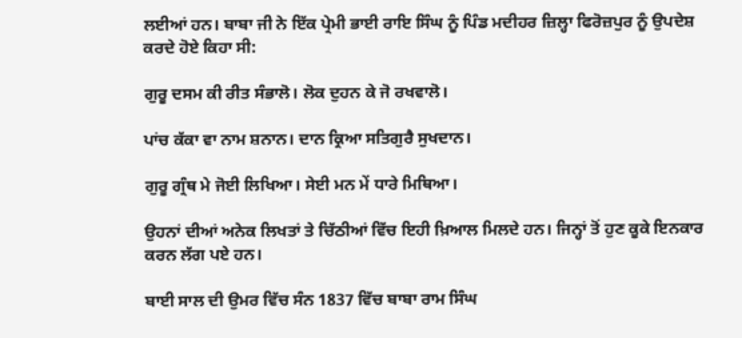ਲਈਆਂ ਹਨ। ਬਾਬਾ ਜੀ ਨੇ ਇੱਕ ਪ੍ਰੇਮੀ ਭਾਈ ਰਾਇ ਸਿੰਘ ਨੂੰ ਪਿੰਡ ਮਦੀਹਰ ਜ਼ਿਲ੍ਹਾ ਫਿਰੋਜ਼ਪੁਰ ਨੂੰ ਉਪਦੇਸ਼ ਕਰਦੇ ਹੋਏ ਕਿਹਾ ਸੀ:

ਗੁਰੂ ਦਸਮ ਕੀ ਰੀਤ ਸੰਭਾਲੋ। ਲੋਕ ਦੁਹਨ ਕੇ ਜੋ ਰਖਵਾਲੋ।

ਪਾਂਚ ਕੱਕਾ ਵਾ ਨਾਮ ਸ਼ਨਾਨ। ਦਾਨ ਕ੍ਰਿਆ ਸਤਿਗੁਰੈ ਸੁਖਦਾਨ।

ਗੁਰੂ ਗ੍ਰੰਥ ਮੇ ਜੋਈ ਲਿਖਿਆ। ਸੇਈ ਮਨ ਮੇਂ ਧਾਰੇ ਮਿਥਿਆ।

ਉਹਨਾਂ ਦੀਆਂ ਅਨੇਕ ਲਿਖਤਾਂ ਤੇ ਚਿੱਠੀਆਂ ਵਿੱਚ ਇਹੀ ਖ਼ਿਆਲ ਮਿਲਦੇ ਹਨ। ਜਿਨ੍ਹਾਂ ਤੋਂ ਹੁਣ ਕੂਕੇ ਇਨਕਾਰ ਕਰਨ ਲੱਗ ਪਏ ਹਨ।

ਬਾਈ ਸਾਲ ਦੀ ਉਮਰ ਵਿੱਚ ਸੰਨ 1837 ਵਿੱਚ ਬਾਬਾ ਰਾਮ ਸਿੰਘ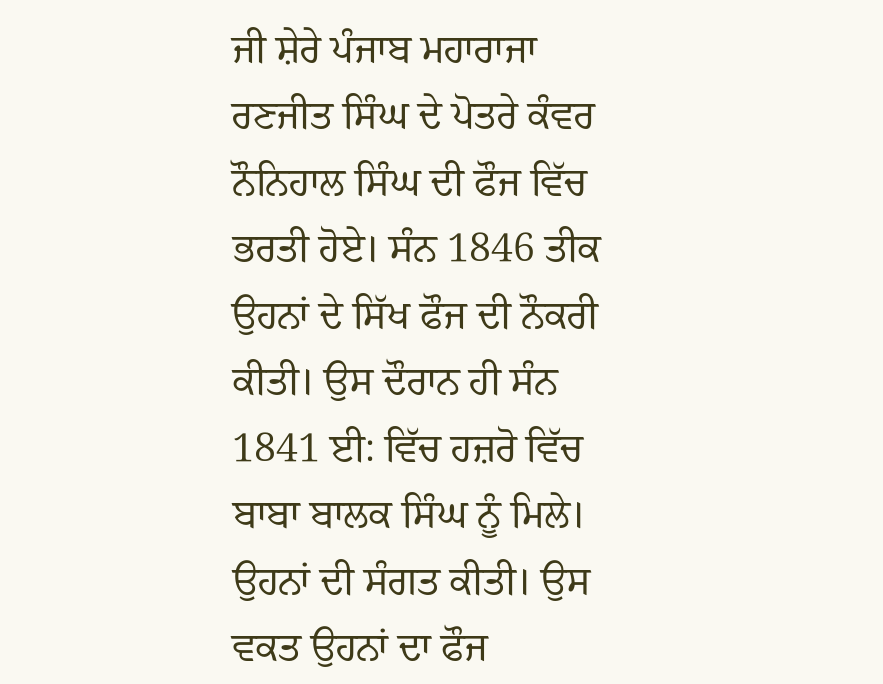ਜੀ ਸ਼ੇਰੇ ਪੰਜਾਬ ਮਹਾਰਾਜਾ ਰਣਜੀਤ ਸਿੰਘ ਦੇ ਪੋਤਰੇ ਕੰਵਰ ਨੌਨਿਹਾਲ ਸਿੰਘ ਦੀ ਫੌਜ ਵਿੱਚ ਭਰਤੀ ਹੋਏ। ਸੰਨ 1846 ਤੀਕ ਉਹਨਾਂ ਦੇ ਸਿੱਖ ਫੌਜ ਦੀ ਨੌਕਰੀ ਕੀਤੀ। ਉਸ ਦੌਰਾਨ ਹੀ ਸੰਨ 1841 ਈ: ਵਿੱਚ ਹਜ਼ਰੋ ਵਿੱਚ ਬਾਬਾ ਬਾਲਕ ਸਿੰਘ ਨੂੰ ਮਿਲੇ। ਉਹਨਾਂ ਦੀ ਸੰਗਤ ਕੀਤੀ। ਉਸ ਵਕਤ ਉਹਨਾਂ ਦਾ ਫੌਜ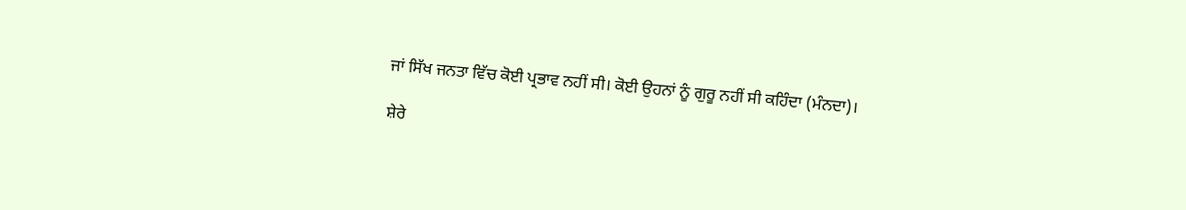ਜਾਂ ਸਿੱਖ ਜਨਤਾ ਵਿੱਚ ਕੋਈ ਪ੍ਰਭਾਵ ਨਹੀਂ ਸੀ। ਕੋਈ ਉਹਨਾਂ ਨੂੰ ਗੁਰੂ ਨਹੀਂ ਸੀ ਕਹਿੰਦਾ (ਮੰਨਦਾ)।

ਸ਼ੇਰੇ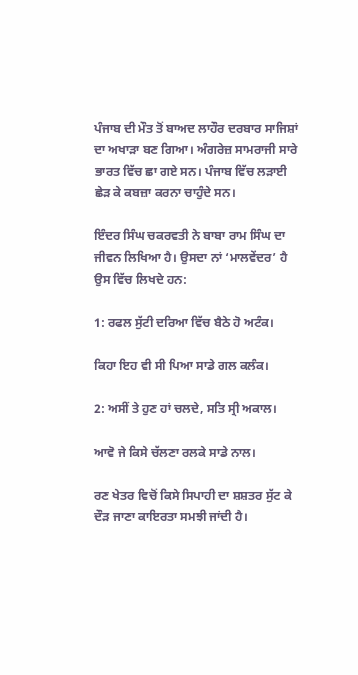ਪੰਜਾਬ ਦੀ ਮੌਤ ਤੋਂ ਬਾਅਦ ਲਾਹੌਰ ਦਰਬਾਰ ਸਾਜਿਸ਼ਾਂ ਦਾ ਅਖਾੜਾ ਬਣ ਗਿਆ। ਅੰਗਰੇਜ਼ ਸਾਮਰਾਜੀ ਸਾਰੇ ਭਾਰਤ ਵਿੱਚ ਛਾ ਗਏ ਸਨ। ਪੰਜਾਬ ਵਿੱਚ ਲੜਾਈ ਛੇੜ ਕੇ ਕਬਜ਼ਾ ਕਰਨਾ ਚਾਹੁੰਦੇ ਸਨ।

ਇੰਦਰ ਸਿੰਘ ਚਕਰਵਤੀ ਨੇ ਬਾਬਾ ਰਾਮ ਸਿੰਘ ਦਾ ਜੀਵਨ ਲਿਖਿਆ ਹੈ। ਉਸਦਾ ਨਾਂ ‘ਮਾਲਵੇਂਦਰ’ ਹੈ ਉਸ ਵਿੱਚ ਲਿਖਦੇ ਹਨ:

1: ਰਫਲ ਸੁੱਟੀ ਦਰਿਆ ਵਿੱਚ ਬੈਠੇ ਹੋ ਅਟੰਕ।

ਕਿਹਾ ਇਹ ਵੀ ਸੀ ਪਿਆ ਸਾਡੇ ਗਲ ਕਲੰਕ।

2: ਅਸੀਂ ਤੇ ਹੁਣ ਹਾਂ ਚਲਦੇ, ਸਤਿ ਸ੍ਰੀ ਅਕਾਲ।

ਆਵੋ ਜੇ ਕਿਸੇ ਚੱਲਣਾ ਰਲਕੇ ਸਾਡੇ ਨਾਲ।

ਰਣ ਖੇਤਰ ਵਿਚੋਂ ਕਿਸੇ ਸਿਪਾਹੀ ਦਾ ਸ਼ਸ਼ਤਰ ਸੁੱਟ ਕੇ ਦੌੜ ਜਾਣਾ ਕਾਇਰਤਾ ਸਮਝੀ ਜਾਂਦੀ ਹੈ।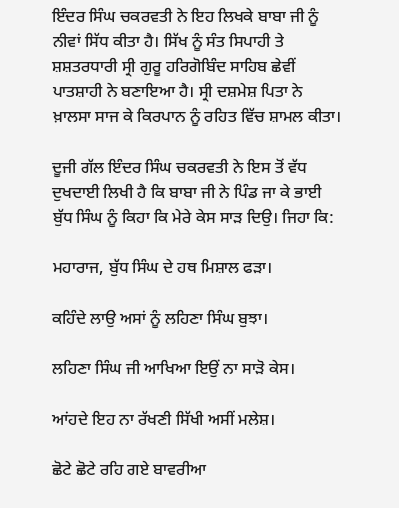ਇੰਦਰ ਸਿੰਘ ਚਕਰਵਤੀ ਨੇ ਇਹ ਲਿਖਕੇ ਬਾਬਾ ਜੀ ਨੂੰ ਨੀਵਾਂ ਸਿੱਧ ਕੀਤਾ ਹੈ। ਸਿੱਖ ਨੂੰ ਸੰਤ ਸਿਪਾਹੀ ਤੇ ਸ਼ਸ਼ਤਰਧਾਰੀ ਸ੍ਰੀ ਗੁਰੂ ਹਰਿਗੋਬਿੰਦ ਸਾਹਿਬ ਛੇਵੀਂ ਪਾਤਸ਼ਾਹੀ ਨੇ ਬਣਾਇਆ ਹੈ। ਸ੍ਰੀ ਦਸ਼ਮੇਸ਼ ਪਿਤਾ ਨੇ ਖ਼ਾਲਸਾ ਸਾਜ ਕੇ ਕਿਰਪਾਨ ਨੂੰ ਰਹਿਤ ਵਿੱਚ ਸ਼ਾਮਲ ਕੀਤਾ।

ਦੂਜੀ ਗੱਲ ਇੰਦਰ ਸਿੰਘ ਚਕਰਵਤੀ ਨੇ ਇਸ ਤੋਂ ਵੱਧ ਦੁਖਦਾਈ ਲਿਖੀ ਹੈ ਕਿ ਬਾਬਾ ਜੀ ਨੇ ਪਿੰਡ ਜਾ ਕੇ ਭਾਈ ਬੁੱਧ ਸਿੰਘ ਨੂੰ ਕਿਹਾ ਕਿ ਮੇਰੇ ਕੇਸ ਸਾੜ ਦਿਉ। ਜਿਹਾ ਕਿ:

ਮਹਾਰਾਜ, ਬੁੱਧ ਸਿੰਘ ਦੇ ਹਥ ਮਿਸ਼ਾਲ ਫੜਾ।

ਕਹਿੰਦੇ ਲਾਉ ਅਸਾਂ ਨੂੰ ਲਹਿਣਾ ਸਿੰਘ ਬੁਝਾ।

ਲਹਿਣਾ ਸਿੰਘ ਜੀ ਆਖਿਆ ਇਉਂ ਨਾ ਸਾੜੋ ਕੇਸ।

ਆਂਹਦੇ ਇਹ ਨਾ ਰੱਖਣੀ ਸਿੱਖੀ ਅਸੀਂ ਮਲੇਸ਼।

ਛੋਟੇ ਛੋਟੇ ਰਹਿ ਗਏ ਬਾਵਰੀਆ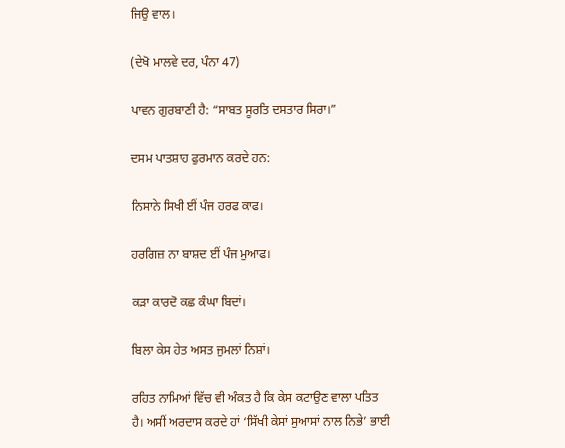ਜਿਉ ਵਾਲ।

(ਦੇਖੋ ਮਾਲਵੇ ਦਰ, ਪੰਨਾ 47)

ਪਾਵਨ ਗੁਰਬਾਣੀ ਹੈ: “ਸਾਬਤ ਸੂਰਤਿ ਦਸਤਾਰ ਸਿਰਾ।”

ਦਸਮ ਪਾਤਸ਼ਾਹ ਫੁਰਮਾਨ ਕਰਦੇ ਹਨ:

ਨਿਸਾਨੇ ਸਿਖੀ ਈਂ ਪੰਜ ਹਰਫ ਕਾਫ।

ਹਰਗਿਜ਼ ਨਾ ਬਾਸ਼ਦ ਈਂ ਪੰਜ ਮੁਆਫ।

ਕੜਾ ਕਾਰਦੋ ਕਛ ਕੰਘਾ ਬਿਦਾਂ।

ਬਿਲਾ ਕੇਸ ਹੇਤ ਅਸਤ ਜੁਮਲਾਂ ਨਿਸ਼ਾਂ।

ਰਹਿਤ ਨਾਮਿਆਂ ਵਿੱਚ ਵੀ ਅੰਕਤ ਹੈ ਕਿ ਕੇਸ ਕਟਾਉਣ ਵਾਲਾ ਪਤਿਤ ਹੈ। ਅਸੀਂ ਅਰਦਾਸ ਕਰਦੇ ਹਾਂ ‘ਸਿੱਖੀ ਕੇਸਾਂ ਸੁਆਸਾਂ ਨਾਲ ਨਿਭੇ’ ਭਾਈ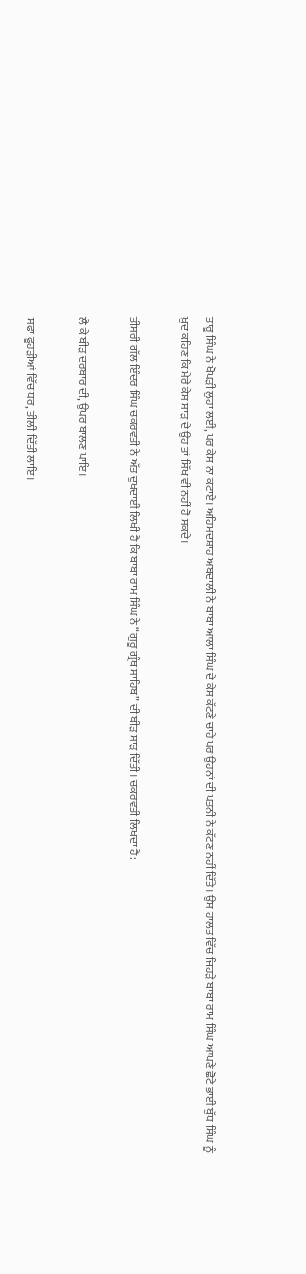ਤਾਰੂ ਸਿੰਘ ਨੇ ਖੋਪੜੀ ਲੁਹਾ ਲਈ, ਪਰ ਕੇਸ ਨਾ ਕਟਾਏ। ਅਹਿਮਦਸ਼ਾਹ ਅਬਦਾਲੀ ਨੇ ਬਾਬਾ ਆਲਾ ਸਿੰਘ ਦੇ ਕੇਸ ਕੱਟਣੇ ਚਾਹੇ ਪਰ ਉਹਨਾਂ ਦੀ ਪਤਨੀ ਨੇ ਕੱਟਣ ਨਹੀਂ ਦਿੱਤੇ। ਉਸ ਹਾਲਤ ਵਿੱਚ ਜਿਹੜੇ ਬਾਬਾ ਰਾਮ ਸਿੰਘ ਆਪਣੇ ਛੋਟੇ ਭਾਈ ਬੁੱਧ ਸਿੰਘ ਨੂੰ ਖ਼ੁਦ ਕਹਿਣ ਕਿ ਮੇਰੇ ਕੇਸ ਸਾੜ ਦੇ ਉਹ ਤਾਂ ਸਿੱਖ ਵੀ ਨਹੀਂ ਹੋ ਸਕਦੇ।

ਤੀਸਰੀ ਗੱਲ ਇੰਦਰ ਸਿੰਘ ਚਕਰਵਤੀ ਨੇ ਅੱਤ ਦੁਖਦਾਈ ਲਿਖੀ ਹੈ ਕਿ ਬਾਬਾ ਰਾਮ ਸਿੰਘ ਨੇ “ਗੁਰੂ ਗ੍ਰੰਥ ਸਾਹਿਬ” ਦੀ ਬੀੜ ਸਾੜ ਦਿੱਤੀ। ਚਕਰਵਤੀ ਲਿਖਦਾ ਹੈ:

ਲੈ ਕੇ ਬੀੜ ਦਰਬਾਰ ਦੀ, ਉਪਰ ਬਾਲਣ ਪਾਇ।

ਸਫਾ ਫੂਹੜੀਆਂ ਵਿੱਚ ਧਰ, ਤੀਲੀ ਦਿੱਤੀ ਲਾਇ।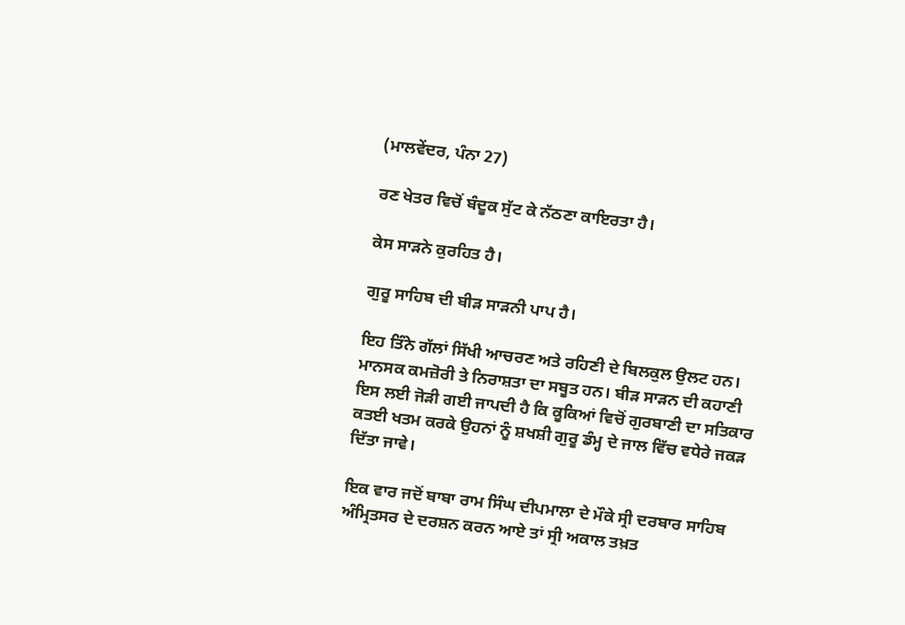(ਮਾਲਵੇਂਦਰ, ਪੰਨਾ 27)

ਰਣ ਖੇਤਰ ਵਿਚੋਂ ਬੰਦੂਕ ਸੁੱਟ ਕੇ ਨੱਠਣਾ ਕਾਇਰਤਾ ਹੈ।

ਕੇਸ ਸਾੜਨੇ ਕੁਰਹਿਤ ਹੈ।

ਗੁਰੂ ਸਾਹਿਬ ਦੀ ਬੀੜ ਸਾੜਨੀ ਪਾਪ ਹੈ।

ਇਹ ਤਿੰਨੇ ਗੱਲਾਂ ਸਿੱਖੀ ਆਚਰਣ ਅਤੇ ਰਹਿਣੀ ਦੇ ਬਿਲਕੁਲ ਉਲਟ ਹਨ। ਮਾਨਸਕ ਕਮਜ਼ੋਰੀ ਤੇ ਨਿਰਾਸ਼ਤਾ ਦਾ ਸਬੂਤ ਹਨ। ਬੀੜ ਸਾੜਨ ਦੀ ਕਹਾਣੀ ਇਸ ਲਈ ਜੋੜੀ ਗਈ ਜਾਪਦੀ ਹੈ ਕਿ ਕੂਕਿਆਂ ਵਿਚੋਂ ਗੁਰਬਾਣੀ ਦਾ ਸਤਿਕਾਰ ਕਤਈ ਖਤਮ ਕਰਕੇ ਉਹਨਾਂ ਨੂੰ ਸ਼ਖਸ਼ੀ ਗੁਰੂ ਡੰਮ੍ਹ ਦੇ ਜਾਲ ਵਿੱਚ ਵਧੇਰੇ ਜਕੜ ਦਿੱਤਾ ਜਾਵੇ।

ਇਕ ਵਾਰ ਜਦੋਂ ਬਾਬਾ ਰਾਮ ਸਿੰਘ ਦੀਪਮਾਲਾ ਦੇ ਮੌਕੇ ਸ੍ਰੀ ਦਰਬਾਰ ਸਾਹਿਬ ਅੰਮ੍ਰਿਤਸਰ ਦੇ ਦਰਸ਼ਨ ਕਰਨ ਆਏ ਤਾਂ ਸ੍ਰੀ ਅਕਾਲ ਤਖ਼ਤ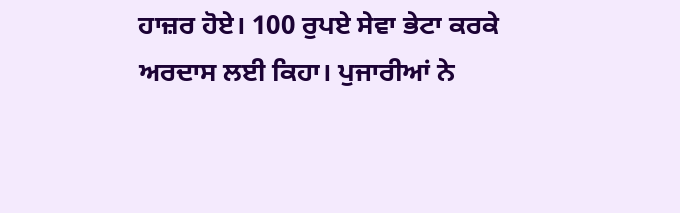ਹਾਜ਼ਰ ਹੋਏ। 100 ਰੁਪਏ ਸੇਵਾ ਭੇਟਾ ਕਰਕੇ ਅਰਦਾਸ ਲਈ ਕਿਹਾ। ਪੁਜਾਰੀਆਂ ਨੇ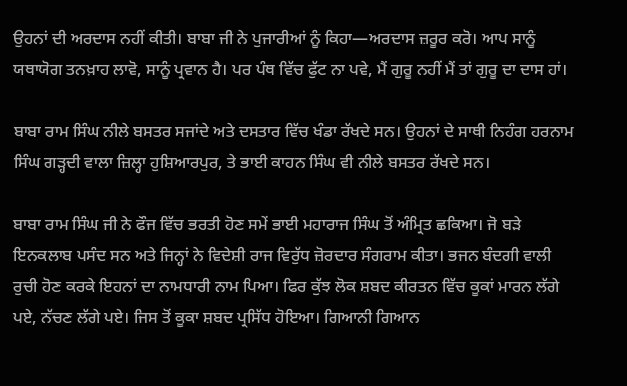ਉਹਨਾਂ ਦੀ ਅਰਦਾਸ ਨਹੀਂ ਕੀਤੀ। ਬਾਬਾ ਜੀ ਨੇ ਪੁਜਾਰੀਆਂ ਨੂੰ ਕਿਹਾ—ਅਰਦਾਸ ਜ਼ਰੂਰ ਕਰੋ। ਆਪ ਸਾਨੂੰ ਯਥਾਯੋਗ ਤਨਖ਼ਾਹ ਲਾਵੋ, ਸਾਨੂੰ ਪ੍ਰਵਾਨ ਹੈ। ਪਰ ਪੰਥ ਵਿੱਚ ਫੁੱਟ ਨਾ ਪਵੇ, ਮੈਂ ਗੁਰੂ ਨਹੀਂ ਮੈਂ ਤਾਂ ਗੁਰੂ ਦਾ ਦਾਸ ਹਾਂ।

ਬਾਬਾ ਰਾਮ ਸਿੰਘ ਨੀਲੇ ਬਸਤਰ ਸਜਾਂਦੇ ਅਤੇ ਦਸਤਾਰ ਵਿੱਚ ਖੰਡਾ ਰੱਖਦੇ ਸਨ। ਉਹਨਾਂ ਦੇ ਸਾਥੀ ਨਿਹੰਗ ਹਰਨਾਮ ਸਿੰਘ ਗੜ੍ਹਦੀ ਵਾਲਾ ਜ਼ਿਲ੍ਹਾ ਹੁਸ਼ਿਆਰਪੁਰ, ਤੇ ਭਾਈ ਕਾਹਨ ਸਿੰਘ ਵੀ ਨੀਲੇ ਬਸਤਰ ਰੱਖਦੇ ਸਨ।

ਬਾਬਾ ਰਾਮ ਸਿੰਘ ਜੀ ਨੇ ਫੌਜ ਵਿੱਚ ਭਰਤੀ ਹੋਣ ਸਮੇਂ ਭਾਈ ਮਹਾਰਾਜ ਸਿੰਘ ਤੋਂ ਅੰਮ੍ਰਿਤ ਛਕਿਆ। ਜੋ ਬੜੇ ਇਨਕਲਾਬ ਪਸੰਦ ਸਨ ਅਤੇ ਜਿਨ੍ਹਾਂ ਨੇ ਵਿਦੇਸ਼ੀ ਰਾਜ ਵਿਰੁੱਧ ਜ਼ੋਰਦਾਰ ਸੰਗਰਾਮ ਕੀਤਾ। ਭਜਨ ਬੰਦਗੀ ਵਾਲੀ ਰੁਚੀ ਹੋਣ ਕਰਕੇ ਇਹਨਾਂ ਦਾ ਨਾਮਧਾਰੀ ਨਾਮ ਪਿਆ। ਫਿਰ ਕੁੱਝ ਲੋਕ ਸ਼ਬਦ ਕੀਰਤਨ ਵਿੱਚ ਕੂਕਾਂ ਮਾਰਨ ਲੱਗੇ ਪਏ, ਨੱਚਣ ਲੱਗੇ ਪਏ। ਜਿਸ ਤੋਂ ਕੂਕਾ ਸ਼ਬਦ ਪ੍ਰਸਿੱਧ ਹੋਇਆ। ਗਿਆਨੀ ਗਿਆਨ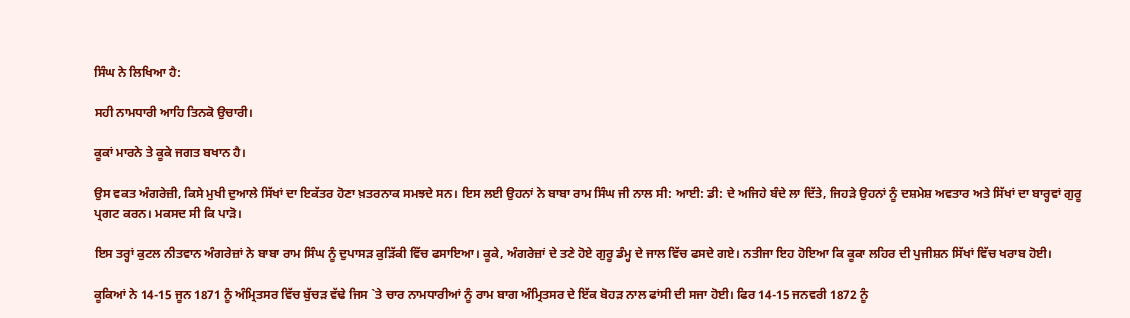ਸਿੰਘ ਨੇ ਲਿਖਿਆ ਹੈ:

ਸਹੀ ਨਾਮਧਾਰੀ ਆਹਿ ਤਿਨਕੋ ਉਚਾਰੀ।

ਕੂਕਾਂ ਮਾਰਨੇ ਤੇ ਕੂਕੇ ਜਗਤ ਬਖਾਨ ਹੈ।

ਉਸ ਵਕਤ ਅੰਗਰੇਜ਼ੀ, ਕਿਸੇ ਮੁਖੀ ਦੁਆਲੇ ਸਿੱਖਾਂ ਦਾ ਇਕੱਤਰ ਹੋਣਾ ਖ਼ਤਰਨਾਕ ਸਮਝਦੇ ਸਨ। ਇਸ ਲਈ ਉਹਨਾਂ ਨੇ ਬਾਬਾ ਰਾਮ ਸਿੰਘ ਜੀ ਨਾਲ ਸੀ: ਆਈ: ਡੀ: ਦੇ ਅਜਿਹੇ ਬੰਦੇ ਲਾ ਦਿੱਤੇ, ਜਿਹੜੇ ਉਹਨਾਂ ਨੂੰ ਦਸ਼ਮੇਸ਼ ਅਵਤਾਰ ਅਤੇ ਸਿੱਖਾਂ ਦਾ ਬਾਰ੍ਹਵਾਂ ਗੁਰੂ ਪ੍ਰਗਟ ਕਰਨ। ਮਕਸਦ ਸੀ ਕਿ ਪਾੜੋ।

ਇਸ ਤਰ੍ਹਾਂ ਕੁਟਲ ਨੀਤਵਾਨ ਅੰਗਰੇਜ਼ਾਂ ਨੇ ਬਾਬਾ ਰਾਮ ਸਿੰਘ ਨੂੰ ਦੁਪਾਸੜ ਕੁੜਿੱਕੀ ਵਿੱਚ ਫਸਾਇਆ। ਕੂਕੇ, ਅੰਗਰੇਜ਼ਾਂ ਦੇ ਤਣੇ ਹੋਏ ਗੁਰੂ ਡੰਮ੍ਹ ਦੇ ਜਾਲ ਵਿੱਚ ਫਸਦੇ ਗਏ। ਨਤੀਜਾ ਇਹ ਹੋਇਆ ਕਿ ਕੂਕਾ ਲਹਿਰ ਦੀ ਪੁਜੀਸ਼ਨ ਸਿੱਖਾਂ ਵਿੱਚ ਖਰਾਬ ਹੋਈ।

ਕੂਕਿਆਂ ਨੇ 14-15 ਜੂਨ 1871 ਨੂੰ ਅੰਮ੍ਰਿਤਸਰ ਵਿੱਚ ਬੁੱਚੜ ਵੱਢੇ ਜਿਸ `ਤੇ ਚਾਰ ਨਾਮਧਾਰੀਆਂ ਨੂੰ ਰਾਮ ਬਾਗ ਅੰਮ੍ਰਿਤਸਰ ਦੇ ਇੱਕ ਬੋਹੜ ਨਾਲ ਫਾਂਸੀ ਦੀ ਸਜਾ ਹੋਈ। ਫਿਰ 14-15 ਜਨਵਰੀ 1872 ਨੂੰ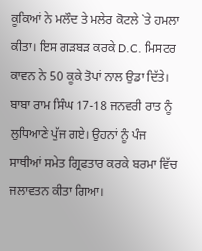ਕੂਕਿਆਂ ਨੇ ਮਲੌਦ ਤੇ ਮਲੇਰ ਕੋਟਲੇ `ਤੇ ਹਮਲਾ ਕੀਤਾ। ਇਸ ਗੜਬੜ ਕਰਕੇ D.C. ਮਿਸਟਰ ਕਾਵਨ ਨੇ 50 ਕੂਕੇ ਤੋਪਾਂ ਨਾਲ ਉਡਾ ਦਿੱਤੇ। ਬਾਬਾ ਰਾਮ ਸਿੰਘ 17-18 ਜਨਵਰੀ ਰਾਤ ਨੂੰ ਲੁਧਿਆਣੇ ਪੁੱਜ ਗਏ। ਉਹਨਾਂ ਨੂੰ ਪੰਜ ਸਾਥੀਆਂ ਸਮੇਤ ਗ੍ਰਿਫਤਾਰ ਕਰਕੇ ਬਰਮਾ ਵਿੱਚ ਜਲਾਵਤਨ ਕੀਤਾ ਗਿਆ।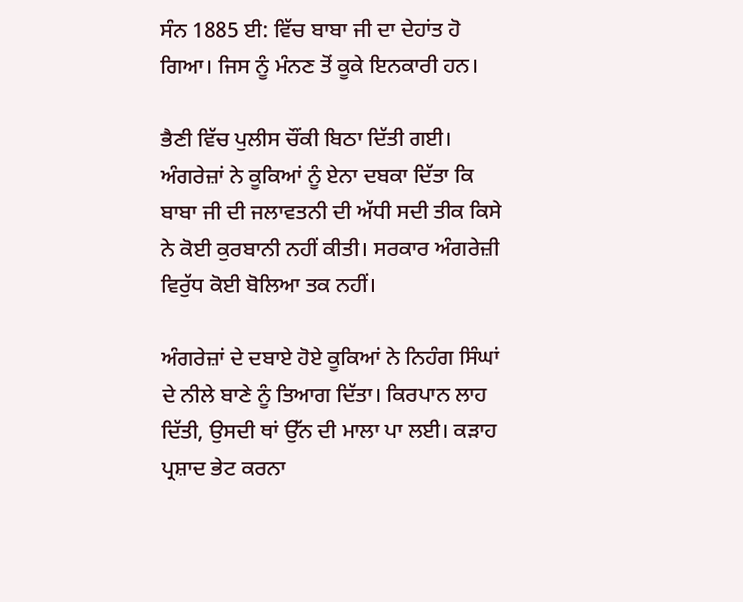ਸੰਨ 1885 ਈ: ਵਿੱਚ ਬਾਬਾ ਜੀ ਦਾ ਦੇਹਾਂਤ ਹੋ ਗਿਆ। ਜਿਸ ਨੂੰ ਮੰਨਣ ਤੋਂ ਕੂਕੇ ਇਨਕਾਰੀ ਹਨ।

ਭੈਣੀ ਵਿੱਚ ਪੁਲੀਸ ਚੌਂਕੀ ਬਿਠਾ ਦਿੱਤੀ ਗਈ। ਅੰਗਰੇਜ਼ਾਂ ਨੇ ਕੂਕਿਆਂ ਨੂੰ ਏਨਾ ਦਬਕਾ ਦਿੱਤਾ ਕਿ ਬਾਬਾ ਜੀ ਦੀ ਜਲਾਵਤਨੀ ਦੀ ਅੱਧੀ ਸਦੀ ਤੀਕ ਕਿਸੇ ਨੇ ਕੋਈ ਕੁਰਬਾਨੀ ਨਹੀਂ ਕੀਤੀ। ਸਰਕਾਰ ਅੰਗਰੇਜ਼ੀ ਵਿਰੁੱਧ ਕੋਈ ਬੋਲਿਆ ਤਕ ਨਹੀਂ।

ਅੰਗਰੇਜ਼ਾਂ ਦੇ ਦਬਾਏ ਹੋਏ ਕੂਕਿਆਂ ਨੇ ਨਿਹੰਗ ਸਿੰਘਾਂ ਦੇ ਨੀਲੇ ਬਾਣੇ ਨੂੰ ਤਿਆਗ ਦਿੱਤਾ। ਕਿਰਪਾਨ ਲਾਹ ਦਿੱਤੀ, ਉਸਦੀ ਥਾਂ ਉੱਨ ਦੀ ਮਾਲਾ ਪਾ ਲਈ। ਕੜਾਹ ਪ੍ਰਸ਼ਾਦ ਭੇਟ ਕਰਨਾ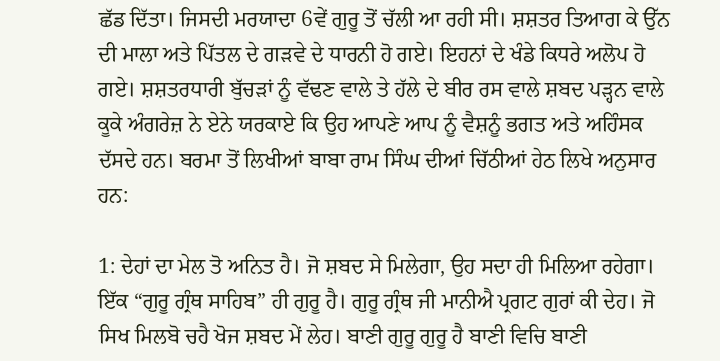ਛੱਡ ਦਿੱਤਾ। ਜਿਸਦੀ ਮਰਯਾਦਾ 6ਵੇਂ ਗੁਰੂ ਤੋਂ ਚੱਲੀ ਆ ਰਹੀ ਸੀ। ਸ਼ਸ਼ਤਰ ਤਿਆਗ ਕੇ ਉੱਨ ਦੀ ਮਾਲਾ ਅਤੇ ਪਿੱਤਲ ਦੇ ਗੜਵੇ ਦੇ ਧਾਰਨੀ ਹੋ ਗਏ। ਇਹਨਾਂ ਦੇ ਖੰਡੇ ਕਿਧਰੇ ਅਲੋਪ ਹੋ ਗਏ। ਸ਼ਸ਼ਤਰਧਾਰੀ ਬੁੱਚੜਾਂ ਨੂੰ ਵੱਢਣ ਵਾਲੇ ਤੇ ਹੱਲੇ ਦੇ ਬੀਰ ਰਸ ਵਾਲੇ ਸ਼ਬਦ ਪੜ੍ਹਨ ਵਾਲੇ ਕੂਕੇ ਅੰਗਰੇਜ਼ ਨੇ ਏਨੇ ਯਰਕਾਏ ਕਿ ਉਹ ਆਪਣੇ ਆਪ ਨੂੰ ਵੈਸ਼ਨੂੰ ਭਗਤ ਅਤੇ ਅਹਿੰਸਕ ਦੱਸਦੇ ਹਨ। ਬਰਮਾ ਤੋਂ ਲਿਖੀਆਂ ਬਾਬਾ ਰਾਮ ਸਿੰਘ ਦੀਆਂ ਚਿੱਠੀਆਂ ਹੇਠ ਲਿਖੇ ਅਨੁਸਾਰ ਹਨ:

1: ਦੇਹਾਂ ਦਾ ਮੇਲ ਤੋ ਅਨਿਤ ਹੈ। ਜੋ ਸ਼ਬਦ ਸੇ ਮਿਲੇਗਾ, ਉਹ ਸਦਾ ਹੀ ਮਿਲਿਆ ਰਹੇਗਾ। ਇੱਕ “ਗੁਰੂ ਗ੍ਰੰਥ ਸਾਹਿਬ” ਹੀ ਗੁਰੂ ਹੈ। ਗੁਰੂ ਗ੍ਰੰਥ ਜੀ ਮਾਨੀਐ ਪ੍ਰਗਟ ਗੁਰਾਂ ਕੀ ਦੇਹ। ਜੋ ਸਿਖ ਮਿਲਬੋ ਚਹੈ ਖੋਜ ਸ਼ਬਦ ਮੇਂ ਲੇਹ। ਬਾਣੀ ਗੁਰੂ ਗੁਰੂ ਹੈ ਬਾਣੀ ਵਿਚਿ ਬਾਣੀ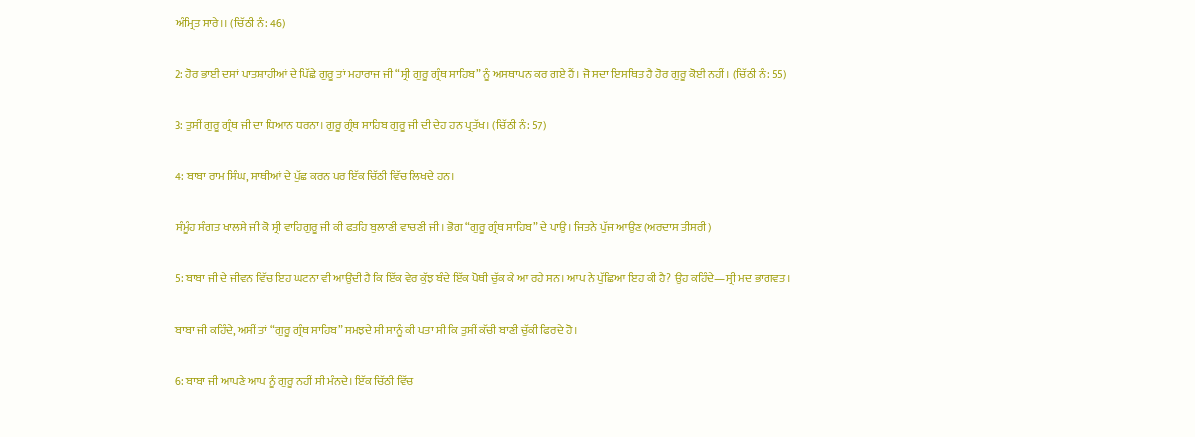ਅੰਮ੍ਰਿਤ ਸਾਰੇ।। (ਚਿੱਠੀ ਨੰ: 46)

2: ਹੋਰ ਭਾਈ ਦਸਾਂ ਪਾਤਸ਼ਾਹੀਆਂ ਦੇ ਪਿੱਛੇ ਗੁਰੂ ਤਾਂ ਮਹਾਰਾਜ ਜੀ “ਸ੍ਰੀ ਗੁਰੂ ਗ੍ਰੰਥ ਸਾਹਿਬ” ਨੂੰ ਅਸਥਾਪਨ ਕਰ ਗਏ ਹੈਂ। ਜੋ ਸਦਾ ਇਸਥਿਤ ਹੈ ਹੋਰ ਗੁਰੂ ਕੋਈ ਨਹੀਂ। (ਚਿੱਠੀ ਨੰ: 55)

3: ਤੁਸੀਂ ਗੁਰੂ ਗ੍ਰੰਥ ਜੀ ਦਾ ਧਿਆਨ ਧਰਨਾ। ਗੁਰੂ ਗ੍ਰੰਥ ਸਾਹਿਬ ਗੁਰੂ ਜੀ ਦੀ ਦੇਹ ਹਨ ਪ੍ਰਤੱਖ। (ਚਿੱਠੀ ਨੰ: 57)

4: ਬਾਬਾ ਰਾਮ ਸਿੰਘ, ਸਾਥੀਆਂ ਦੇ ਪੁੱਛ ਕਰਨ ਪਰ ਇੱਕ ਚਿੱਠੀ ਵਿੱਚ ਲਿਖਦੇ ਹਨ।

ਸੰਮੂੰਹ ਸੰਗਤ ਖਾਲਸੇ ਜੀ ਕੋ ਸ੍ਰੀ ਵਾਹਿਗੁਰੂ ਜੀ ਕੀ ਫਤਹਿ ਬੁਲਾਣੀ ਵਾਚਣੀ ਜੀ। ਭੋਗ “ਗੁਰੂ ਗ੍ਰੰਥ ਸਾਹਿਬ” ਦੇ ਪਾਉ। ਜਿਤਨੇ ਪੁੱਜ ਆਉਣ (ਅਰਦਾਸ ਤੀਸਰੀ)

5: ਬਾਬਾ ਜੀ ਦੇ ਜੀਵਨ ਵਿੱਚ ਇਹ ਘਟਨਾ ਵੀ ਆਉਂਦੀ ਹੈ ਕਿ ਇੱਕ ਵੇਰ ਕੁੱਝ ਬੰਦੇ ਇੱਕ ਪੋਥੀ ਚੁੱਕ ਕੇ ਆ ਰਹੇ ਸਨ। ਆਪ ਨੇ ਪੁੱਛਿਆ ਇਹ ਕੀ ਹੈ? ਉਹ ਕਹਿੰਦੇ—ਸ੍ਰੀ ਮਦ ਭਾਗਵਤ।

ਬਾਬਾ ਜੀ ਕਹਿੰਦੇ, ਅਸੀਂ ਤਾਂ “ਗੁਰੂ ਗ੍ਰੰਥ ਸਾਹਿਬ” ਸਮਝਦੇ ਸੀ ਸਾਨੂੰ ਕੀ ਪਤਾ ਸੀ ਕਿ ਤੁਸੀਂ ਕੱਚੀ ਬਾਣੀ ਚੁੱਕੀ ਫਿਰਦੇ ਹੋ।

6: ਬਾਬਾ ਜੀ ਆਪਣੇ ਆਪ ਨੂੰ ਗੁਰੂ ਨਹੀਂ ਸੀ ਮੰਨਦੇ। ਇੱਕ ਚਿੱਠੀ ਵਿੱਚ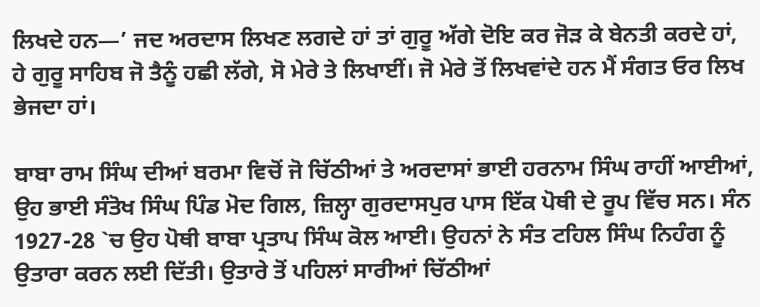ਲਿਖਦੇ ਹਨ—’ ਜਦ ਅਰਦਾਸ ਲਿਖਣ ਲਗਦੇ ਹਾਂ ਤਾਂ ਗੁਰੂ ਅੱਗੇ ਦੋਇ ਕਰ ਜੋੜ ਕੇ ਬੇਨਤੀ ਕਰਦੇ ਹਾਂ, ਹੇ ਗੁਰੂ ਸਾਹਿਬ ਜੋ ਤੈਨੂੰ ਹਛੀ ਲੱਗੇ, ਸੋ ਮੇਰੇ ਤੇ ਲਿਖਾਈਂ। ਜੋ ਮੇਰੇ ਤੋਂ ਲਿਖਵਾਂਦੇ ਹਨ ਮੈਂ ਸੰਗਤ ਓਰ ਲਿਖ ਭੇਜਦਾ ਹਾਂ।

ਬਾਬਾ ਰਾਮ ਸਿੰਘ ਦੀਆਂ ਬਰਮਾ ਵਿਚੋਂ ਜੋ ਚਿੱਠੀਆਂ ਤੇ ਅਰਦਾਸਾਂ ਭਾਈ ਹਰਨਾਮ ਸਿੰਘ ਰਾਹੀਂ ਆਈਆਂ, ਉਹ ਭਾਈ ਸੰਤੋਖ ਸਿੰਘ ਪਿੰਡ ਮੋਦ ਗਿਲ, ਜ਼ਿਲ੍ਹਾ ਗੁਰਦਾਸਪੁਰ ਪਾਸ ਇੱਕ ਪੋਥੀ ਦੇ ਰੂਪ ਵਿੱਚ ਸਨ। ਸੰਨ 1927-28 `ਚ ਉਹ ਪੋਥੀ ਬਾਬਾ ਪ੍ਰਤਾਪ ਸਿੰਘ ਕੋਲ ਆਈ। ਉਹਨਾਂ ਨੇ ਸੰਤ ਟਹਿਲ ਸਿੰਘ ਨਿਹੰਗ ਨੂੰ ਉਤਾਰਾ ਕਰਨ ਲਈ ਦਿੱਤੀ। ਉਤਾਰੇ ਤੋਂ ਪਹਿਲਾਂ ਸਾਰੀਆਂ ਚਿੱਠੀਆਂ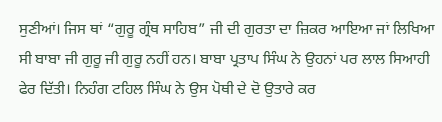ਸੁਣੀਆਂ। ਜਿਸ ਥਾਂ “ਗੁਰੂ ਗ੍ਰੰਥ ਸਾਹਿਬ” ਜੀ ਦੀ ਗੁਰਤਾ ਦਾ ਜ਼ਿਕਰ ਆਇਆ ਜਾਂ ਲਿਖਿਆ ਸੀ ਬਾਬਾ ਜੀ ਗੁਰੂ ਜੀ ਗੁਰੂ ਨਹੀਂ ਹਨ। ਬਾਬਾ ਪ੍ਰਤਾਪ ਸਿੰਘ ਨੇ ਉਹਨਾਂ ਪਰ ਲਾਲ ਸਿਆਹੀ ਫੇਰ ਦਿੱਤੀ। ਨਿਹੰਗ ਟਹਿਲ ਸਿੰਘ ਨੇ ਉਸ ਪੋਥੀ ਦੇ ਦੋ ਉਤਾਰੇ ਕਰ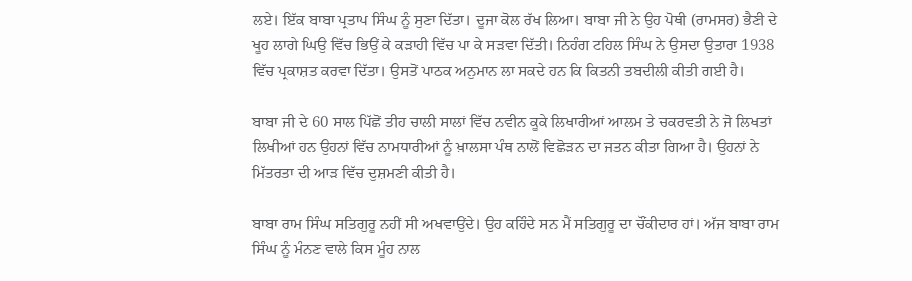ਲਏ। ਇੱਕ ਬਾਬਾ ਪ੍ਰਤਾਪ ਸਿੰਘ ਨੂੰ ਸੁਣਾ ਦਿੱਤਾ। ਦੂਜਾ ਕੋਲ ਰੱਖ ਲਿਆ। ਬਾਬਾ ਜੀ ਨੇ ਉਹ ਪੋਥੀ (ਰਾਮਸਰ) ਭੈਣੀ ਦੇ ਖੂਹ ਲਾਗੇ ਘਿਉ ਵਿੱਚ ਭਿਉਂ ਕੇ ਕੜਾਹੀ ਵਿੱਚ ਪਾ ਕੇ ਸੜਵਾ ਦਿੱਤੀ। ਨਿਹੰਗ ਟਹਿਲ ਸਿੰਘ ਨੇ ਉਸਦਾ ਉਤਾਰਾ 1938 ਵਿੱਚ ਪ੍ਰਕਾਸ਼ਤ ਕਰਵਾ ਦਿੱਤਾ। ਉਸਤੋਂ ਪਾਠਕ ਅਨੁਮਾਨ ਲਾ ਸਕਦੇ ਹਨ ਕਿ ਕਿਤਨੀ ਤਬਦੀਲੀ ਕੀਤੀ ਗਈ ਹੈ।

ਬਾਬਾ ਜੀ ਦੇ 60 ਸਾਲ ਪਿੱਛੋਂ ਤੀਹ ਚਾਲੀ ਸਾਲਾਂ ਵਿੱਚ ਨਵੀਨ ਕੂਕੇ ਲਿਖਾਰੀਆਂ ਆਲਮ ਤੇ ਚਕਰਵਤੀ ਨੇ ਜੋ ਲਿਖਤਾਂ ਲਿਖੀਆਂ ਹਨ ਉਹਨਾਂ ਵਿੱਚ ਨਾਮਧਾਰੀਆਂ ਨੂੰ ਖ਼ਾਲਸਾ ਪੰਥ ਨਾਲੋਂ ਵਿਛੋੜਨ ਦਾ ਜਤਨ ਕੀਤਾ ਗਿਆ ਹੈ। ਉਹਨਾਂ ਨੇ ਮਿੱਤਰਤਾ ਦੀ ਆੜ ਵਿੱਚ ਦੁਸ਼ਮਣੀ ਕੀਤੀ ਹੈ।

ਬਾਬਾ ਰਾਮ ਸਿੰਘ ਸਤਿਗੁਰੂ ਨਹੀਂ ਸੀ ਅਖਵਾਉਂਦੇ। ਉਹ ਕਹਿੰਦੇ ਸਨ ਮੈਂ ਸਤਿਗੁਰੂ ਦਾ ਚੌਂਕੀਦਾਰ ਹਾਂ। ਅੱਜ ਬਾਬਾ ਰਾਮ ਸਿੰਘ ਨੂੰ ਮੰਨਣ ਵਾਲੇ ਕਿਸ ਮੂੰਹ ਨਾਲ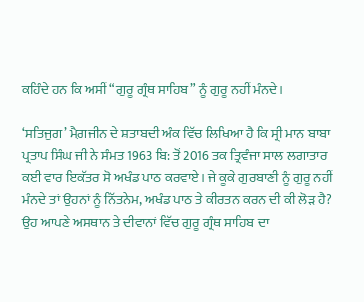ਕਹਿੰਦੇ ਹਨ ਕਿ ਅਸੀਂ “ਗੁਰੂ ਗ੍ਰੰਥ ਸਾਹਿਬ” ਨੂੰ ਗੁਰੂ ਨਹੀਂ ਮੰਨਦੇ।

‘ਸਤਿਜੁਗ’ ਮੈਗ਼ਜੀਨ ਦੇ ਸ਼ਤਾਬਦੀ ਅੰਕ ਵਿੱਚ ਲਿਖਿਆ ਹੈ ਕਿ ਸ੍ਰੀ ਮਾਨ ਬਾਬਾ ਪ੍ਰਤਾਪ ਸਿੰਘ ਜੀ ਨੇ ਸੰਮਤ 1963 ਬਿ: ਤੋਂ 2016 ਤਕ ਤ੍ਰਿਵੰਜਾ ਸਾਲ ਲਗਾਤਾਰ ਕਈ ਵਾਰ ਇਕੱਤਰ ਸੋ ਅਖੰਡ ਪਾਠ ਕਰਵਾਏ। ਜੇ ਕੂਕੇ ਗੁਰਬਾਣੀ ਨੂੰ ਗੁਰੂ ਨਹੀਂ ਮੰਨਦੇ ਤਾਂ ਉਹਨਾਂ ਨੂੰ ਨਿੱਤਨੇਮ, ਅਖੰਡ ਪਾਠ ਤੇ ਕੀਰਤਨ ਕਰਨ ਦੀ ਕੀ ਲੋੜ ਹੈ? ਉਹ ਆਪਣੇ ਅਸਥਾਨ ਤੇ ਦੀਵਾਨਾਂ ਵਿੱਚ ਗੁਰੂ ਗ੍ਰੰਥ ਸਾਹਿਬ ਦਾ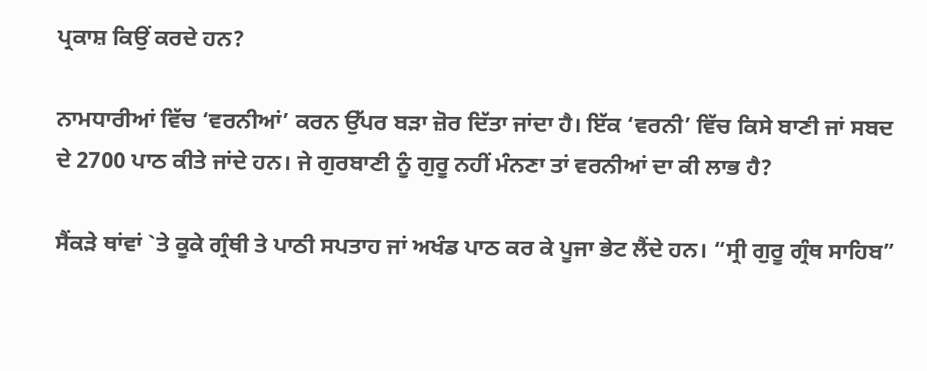ਪ੍ਰਕਾਸ਼ ਕਿਉਂ ਕਰਦੇ ਹਨ?

ਨਾਮਧਾਰੀਆਂ ਵਿੱਚ ‘ਵਰਨੀਆਂ’ ਕਰਨ ਉੱਪਰ ਬੜਾ ਜ਼ੋਰ ਦਿੱਤਾ ਜਾਂਦਾ ਹੈ। ਇੱਕ ‘ਵਰਨੀ’ ਵਿੱਚ ਕਿਸੇ ਬਾਣੀ ਜਾਂ ਸਬਦ ਦੇ 2700 ਪਾਠ ਕੀਤੇ ਜਾਂਦੇ ਹਨ। ਜੇ ਗੁਰਬਾਣੀ ਨੂੰ ਗੁਰੂ ਨਹੀਂ ਮੰਨਣਾ ਤਾਂ ਵਰਨੀਆਂ ਦਾ ਕੀ ਲਾਭ ਹੈ?

ਸੈਂਕੜੇ ਥਾਂਵਾਂ `ਤੇ ਕੂਕੇ ਗ੍ਰੰਥੀ ਤੇ ਪਾਠੀ ਸਪਤਾਹ ਜਾਂ ਅਖੰਡ ਪਾਠ ਕਰ ਕੇ ਪੂਜਾ ਭੇਟ ਲੈਂਦੇ ਹਨ। “ਸ੍ਰੀ ਗੁਰੂ ਗ੍ਰੰਥ ਸਾਹਿਬ”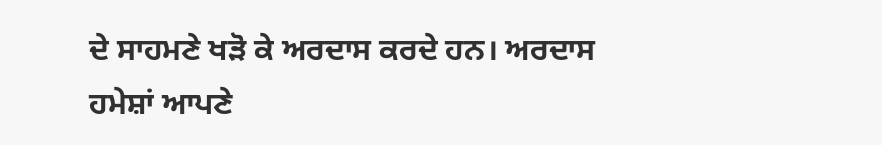ਦੇ ਸਾਹਮਣੇ ਖੜੋ ਕੇ ਅਰਦਾਸ ਕਰਦੇ ਹਨ। ਅਰਦਾਸ ਹਮੇਸ਼ਾਂ ਆਪਣੇ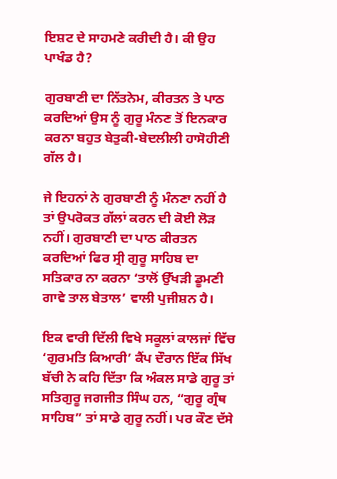ਇਸ਼ਟ ਦੇ ਸਾਹਮਣੇ ਕਰੀਦੀ ਹੈ। ਕੀ ਉਹ ਪਾਖੰਡ ਹੈ?

ਗੁਰਬਾਣੀ ਦਾ ਨਿੱਤਨੇਮ, ਕੀਰਤਨ ਤੇ ਪਾਠ ਕਰਦਿਆਂ ਉਸ ਨੂੰ ਗੁਰੂ ਮੰਨਣ ਤੋਂ ਇਨਕਾਰ ਕਰਨਾ ਬਹੁਤ ਬੇਤੁਕੀ-ਬੇਦਲੀਲੀ ਹਾਸੋਹੀਣੀ ਗੱਲ ਹੈ।

ਜੇ ਇਹਨਾਂ ਨੇ ਗੁਰਬਾਣੀ ਨੂੰ ਮੰਨਣਾ ਨਹੀਂ ਹੈ ਤਾਂ ਉਪਰੋਕਤ ਗੱਲਾਂ ਕਰਨ ਦੀ ਕੋਈ ਲੋੜ ਨਹੀਂ। ਗੁਰਬਾਣੀ ਦਾ ਪਾਠ ਕੀਰਤਨ ਕਰਦਿਆਂ ਫਿਰ ਸ੍ਰੀ ਗੁਰੂ ਸਾਹਿਬ ਦਾ ਸਤਿਕਾਰ ਨਾ ਕਰਨਾ ‘ਤਾਲੋਂ ਉੱਖੜੀ ਡੂਮਣੀ ਗਾਵੇ ਤਾਲ ਬੇਤਾਲ’ ਵਾਲੀ ਪੁਜੀਸ਼ਨ ਹੈ।

ਇਕ ਵਾਰੀ ਦਿੱਲੀ ਵਿਖੇ ਸਕੂਲਾਂ ਕਾਲਜਾਂ ਵਿੱਚ ‘ਗੁਰਮਤਿ ਕਿਆਰੀ’ ਕੈਂਪ ਦੌਰਾਨ ਇੱਕ ਸਿੱਖ ਬੱਚੀ ਨੇ ਕਹਿ ਦਿੱਤਾ ਕਿ ਅੰਕਲ ਸਾਡੇ ਗੁਰੂ ਤਾਂ ਸਤਿਗੁਰੂ ਜਗਜੀਤ ਸਿੰਘ ਹਨ, “ਗੁਰੂ ਗ੍ਰੰਥ ਸਾਹਿਬ” ਤਾਂ ਸਾਡੇ ਗੁਰੂ ਨਹੀਂ। ਪਰ ਕੌਣ ਦੱਸੇ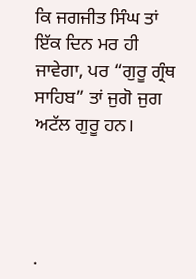ਕਿ ਜਗਜੀਤ ਸਿੰਘ ਤਾਂ ਇੱਕ ਦਿਨ ਮਰ ਹੀ ਜਾਵੇਗਾ, ਪਰ “ਗੁਰੂ ਗ੍ਰੰਥ ਸਾਹਿਬ” ਤਾਂ ਜੁਗੋ ਜੁਗ ਅਟੱਲ ਗੁਰੂ ਹਨ।




.